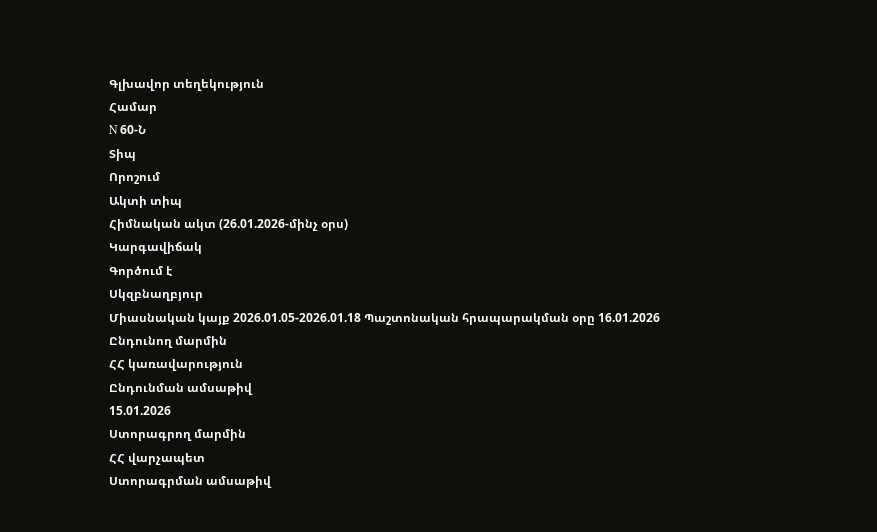Գլխավոր տեղեկություն
Համար
N 60-Ն
Տիպ
Որոշում
Ակտի տիպ
Հիմնական ակտ (26.01.2026-մինչ օրս)
Կարգավիճակ
Գործում է
Սկզբնաղբյուր
Միասնական կայք 2026.01.05-2026.01.18 Պաշտոնական հրապարակման օրը 16.01.2026
Ընդունող մարմին
ՀՀ կառավարություն
Ընդունման ամսաթիվ
15.01.2026
Ստորագրող մարմին
ՀՀ վարչապետ
Ստորագրման ամսաթիվ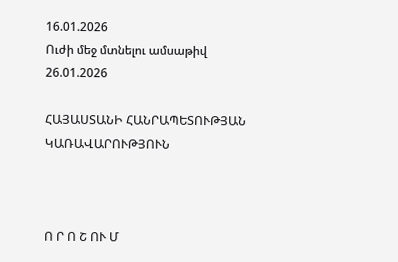16.01.2026
Ուժի մեջ մտնելու ամսաթիվ
26.01.2026

ՀԱՅԱՍՏԱՆԻ ՀԱՆՐԱՊԵՏՈՒԹՅԱՆ ԿԱՌԱՎԱՐՈՒԹՅՈՒՆ



Ո Ր Ո Շ ՈՒ Մ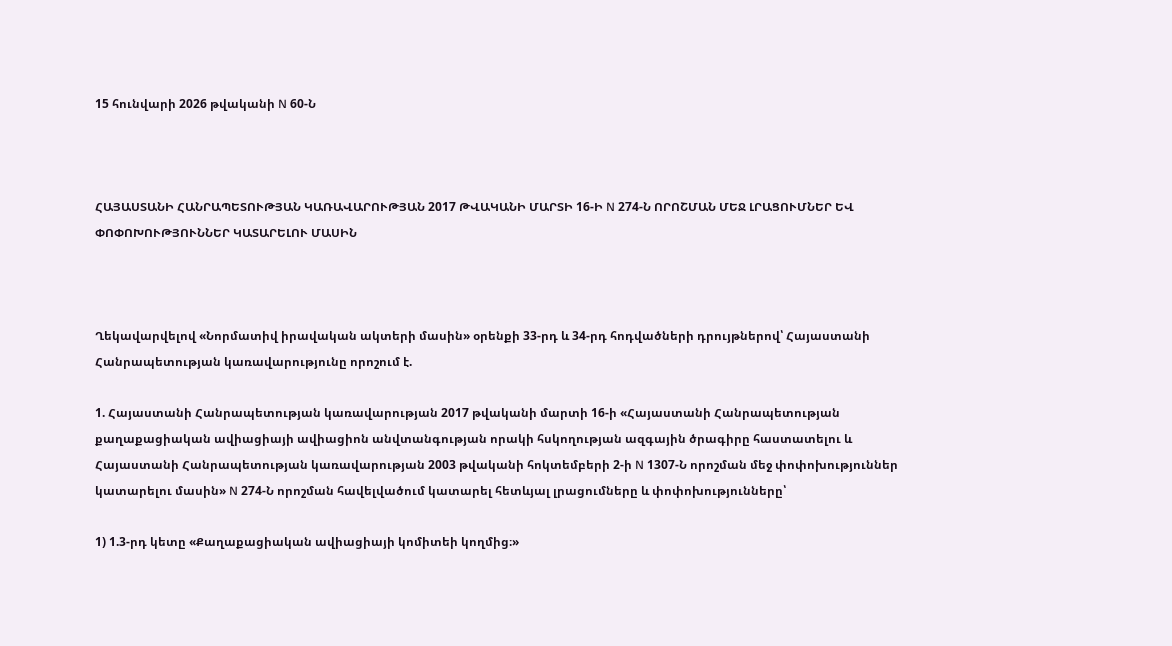15 հունվարի 2026 թվականի N 60-Ն



ՀԱՅԱՍՏԱՆԻ ՀԱՆՐԱՊԵՏՈՒԹՅԱՆ ԿԱՌԱՎԱՐՈՒԹՅԱՆ 2017 ԹՎԱԿԱՆԻ ՄԱՐՏԻ 16-Ի N 274-Ն ՈՐՈՇՄԱՆ ՄԵՋ ԼՐԱՑՈՒՄՆԵՐ ԵՎ ՓՈՓՈԽՈՒԹՅՈՒՆՆԵՐ ԿԱՏԱՐԵԼՈՒ ՄԱՍԻՆ



Ղեկավարվելով «Նորմատիվ իրավական ակտերի մասին» օրենքի 33-րդ և 34-րդ հոդվածների դրույթներով՝ Հայաստանի Հանրապետության կառավարությունը որոշում է.

1. Հայաստանի Հանրապետության կառավարության 2017 թվականի մարտի 16-ի «Հայաստանի Հանրապետության քաղաքացիական ավիացիայի ավիացիոն անվտանգության որակի հսկողության ազգային ծրագիրը հաստատելու և Հայաստանի Հանրապետության կառավարության 2003 թվականի հոկտեմբերի 2-ի N 1307-Ն որոշման մեջ փոփոխություններ կատարելու մասին» N 274-Ն որոշման հավելվածում կատարել հետևյալ լրացումները և փոփոխությունները՝

1) 1.3-րդ կետը «Քաղաքացիական ավիացիայի կոմիտեի կողմից։»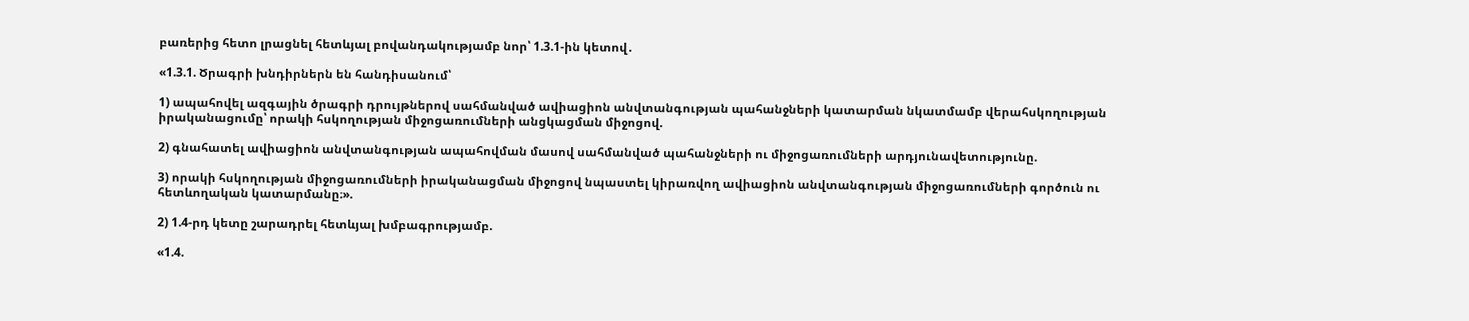բառերից հետո լրացնել հետևյալ բովանդակությամբ նոր՝ 1.3.1-ին կետով․

«1.3.1. Ծրագրի խնդիրներն են հանդիսանում՝

1) ապահովել ազգային ծրագրի դրույթներով սահմանված ավիացիոն անվտանգության պահանջների կատարման նկատմամբ վերահսկողության իրականացումը՝ որակի հսկողության միջոցառումների անցկացման միջոցով.

2) գնահատել ավիացիոն անվտանգության ապահովման մասով սահմանված պահանջների ու միջոցառումների արդյունավետությունը.

3) որակի հսկողության միջոցառումների իրականացման միջոցով նպաստել կիրառվող ավիացիոն անվտանգության միջոցառումների գործուն ու հետևողական կատարմանը։».

2) 1.4-րդ կետը շարադրել հետևյալ խմբագրությամբ.

«1.4.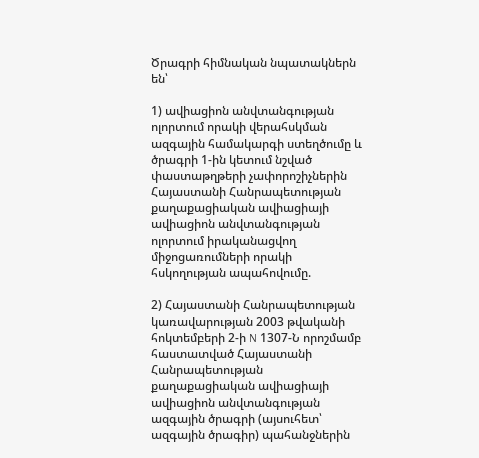Ծրագրի հիմնական նպատակներն են՝

1) ավիացիոն անվտանգության ոլորտում որակի վերահսկման ազգային համակարգի ստեղծումը և ծրագրի 1-ին կետում նշված փաստաթղթերի չափորոշիչներին Հայաստանի Հանրապետության քաղաքացիական ավիացիայի ավիացիոն անվտանգության ոլորտում իրականացվող միջոցառումների որակի հսկողության ապահովումը.

2) Հայաստանի Հանրապետության կառավարության 2003 թվականի հոկտեմբերի 2-ի N 1307-Ն որոշմամբ հաստատված Հայաստանի Հանրապետության քաղաքացիական ավիացիայի ավիացիոն անվտանգության ազգային ծրագրի (այսուհետ՝ ազգային ծրագիր) պահանջներին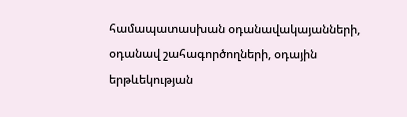համապատասխան օդանավակայանների, օդանավ շահագործողների, օդային երթևեկության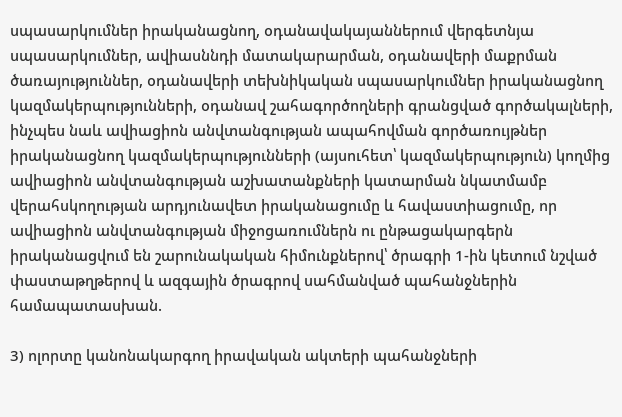սպասարկումներ իրականացնող, օդանավակայաններում վերգետնյա սպասարկումներ, ավիասննդի մատակարարման, օդանավերի մաքրման ծառայություններ, օդանավերի տեխնիկական սպասարկումներ իրականացնող կազմակերպությունների, օդանավ շահագործողների գրանցված գործակալների, ինչպես նաև ավիացիոն անվտանգության ապահովման գործառույթներ իրականացնող կազմակերպությունների (այսուհետ՝ կազմակերպություն) կողմից ավիացիոն անվտանգության աշխատանքների կատարման նկատմամբ վերահսկողության արդյունավետ իրականացումը և հավաստիացումը, որ ավիացիոն անվտանգության միջոցառումներն ու ընթացակարգերն իրականացվում են շարունակական հիմունքներով՝ ծրագրի 1-ին կետում նշված փաստաթղթերով և ազգային ծրագրով սահմանված պահանջներին համապատասխան.

3) ոլորտը կանոնակարգող իրավական ակտերի պահանջների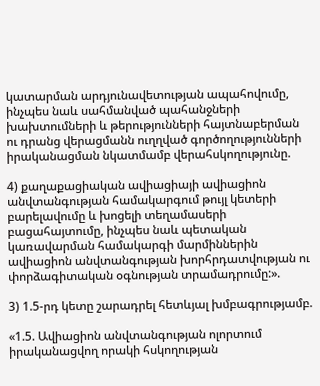կատարման արդյունավետության ապահովումը, ինչպես նաև սահմանված պահանջների խախտումների և թերությունների հայտնաբերման ու դրանց վերացմանն ուղղված գործողությունների իրականացման նկատմամբ վերահսկողությունը.

4) քաղաքացիական ավիացիայի ավիացիոն անվտանգության համակարգում թույլ կետերի բարելավումը և խոցելի տեղամասերի բացահայտումը, ինչպես նաև պետական կառավարման համակարգի մարմիններին ավիացիոն անվտանգության խորհրդատվության ու փորձագիտական օգնության տրամադրումը:».

3) 1.5-րդ կետը շարադրել հետևյալ խմբագրությամբ.

«1.5. Ավիացիոն անվտանգության ոլորտում իրականացվող որակի հսկողության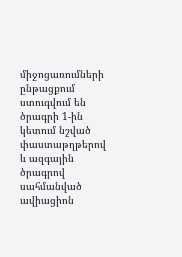միջոցառումների ընթացքում ստուգվում են ծրագրի 1-ին կետում նշված փաստաթղթերով և ազգային ծրագրով սահմանված ավիացիոն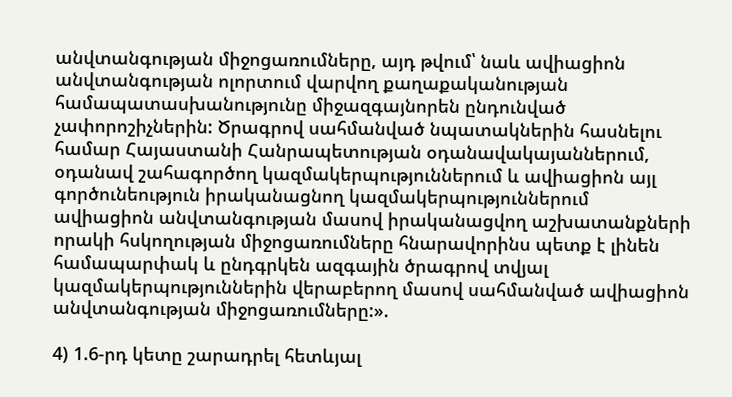անվտանգության միջոցառումները, այդ թվում՝ նաև ավիացիոն անվտանգության ոլորտում վարվող քաղաքականության համապատասխանությունը միջազգայնորեն ընդունված չափորոշիչներին: Ծրագրով սահմանված նպատակներին հասնելու համար Հայաստանի Հանրապետության օդանավակայաններում, օդանավ շահագործող կազմակերպություններում և ավիացիոն այլ գործունեություն իրականացնող կազմակերպություններում ավիացիոն անվտանգության մասով իրականացվող աշխատանքների որակի հսկողության միջոցառումները հնարավորինս պետք է լինեն համապարփակ և ընդգրկեն ազգային ծրագրով տվյալ կազմակերպություններին վերաբերող մասով սահմանված ավիացիոն անվտանգության միջոցառումները:».

4) 1.6-րդ կետը շարադրել հետևյալ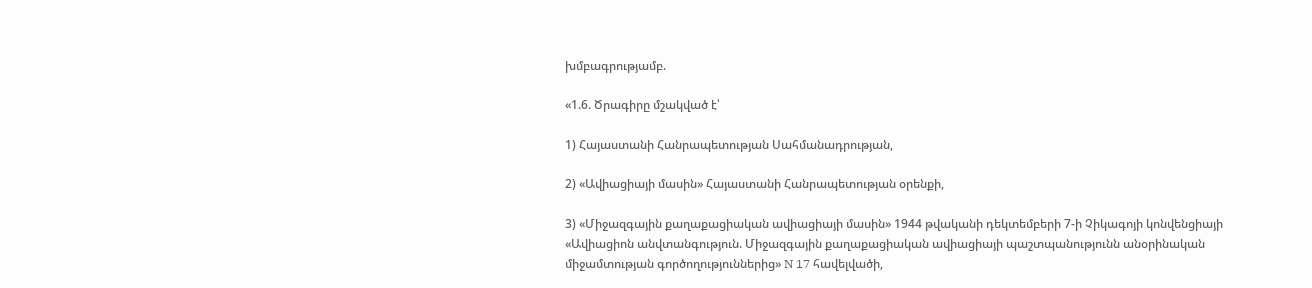խմբագրությամբ.

«1.6. Ծրագիրը մշակված է՝

1) Հայաստանի Հանրապետության Սահմանադրության,

2) «Ավիացիայի մասին» Հայաստանի Հանրապետության օրենքի,

3) «Միջազգային քաղաքացիական ավիացիայի մասին» 1944 թվականի դեկտեմբերի 7-ի Չիկագոյի կոնվենցիայի «Ավիացիոն անվտանգություն. Միջազգային քաղաքացիական ավիացիայի պաշտպանությունն անօրինական միջամտության գործողություններից» N 17 հավելվածի,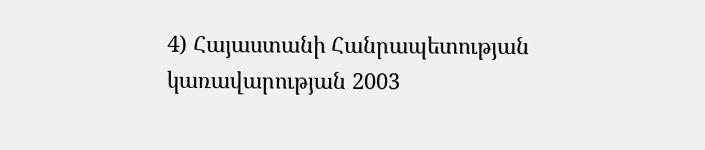4) Հայաստանի Հանրապետության կառավարության 2003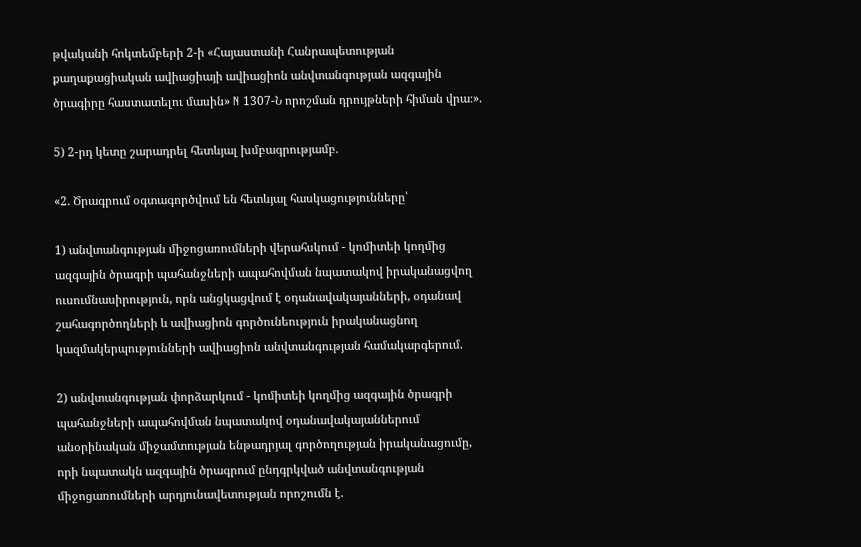թվականի հոկտեմբերի 2-ի «Հայաստանի Հանրապետության քաղաքացիական ավիացիայի ավիացիոն անվտանգության ազգային ծրագիրը հաստատելու մասին» N 1307-Ն որոշման դրույթների հիման վրա։».

5) 2-րդ կետը շարադրել հետևյալ խմբագրությամբ.

«2. Ծրագրում օգտագործվում են հետևյալ հասկացությունները՝

1) անվտանգության միջոցառումների վերահսկում - կոմիտեի կողմից ազգային ծրագրի պահանջների ապահովման նպատակով իրականացվող ուսումնասիրություն, որն անցկացվում է օդանավակայանների, օդանավ շահագործողների և ավիացիոն գործունեություն իրականացնող կազմակերպությունների ավիացիոն անվտանգության համակարգերում.

2) անվտանգության փորձարկում - կոմիտեի կողմից ազգային ծրագրի պահանջների ապահովման նպատակով օդանավակայաններում անօրինական միջամտության ենթադրյալ գործողության իրականացումը, որի նպատակն ազգային ծրագրում ընդգրկված անվտանգության միջոցառումների արդյունավետության որոշումն է.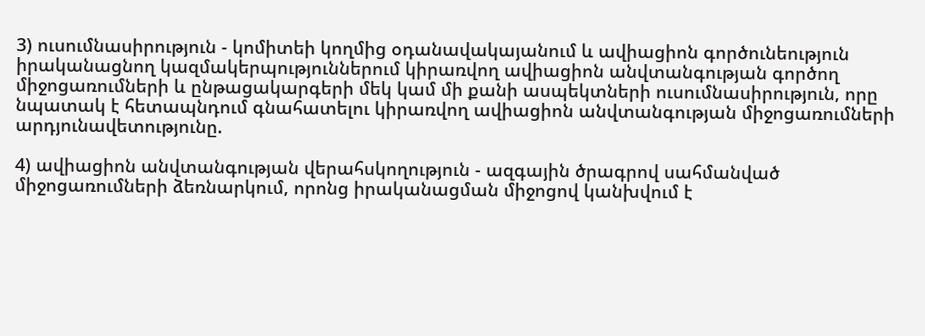3) ուսումնասիրություն - կոմիտեի կողմից օդանավակայանում և ավիացիոն գործունեություն իրականացնող կազմակերպություններում կիրառվող ավիացիոն անվտանգության գործող միջոցառումների և ընթացակարգերի մեկ կամ մի քանի ասպեկտների ուսումնասիրություն, որը նպատակ է հետապնդում գնահատելու կիրառվող ավիացիոն անվտանգության միջոցառումների արդյունավետությունը.

4) ավիացիոն անվտանգության վերահսկողություն - ազգային ծրագրով սահմանված միջոցառումների ձեռնարկում, որոնց իրականացման միջոցով կանխվում է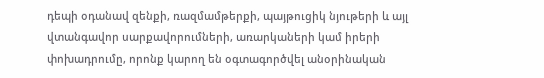դեպի օդանավ զենքի, ռազմամթերքի, պայթուցիկ նյութերի և այլ վտանգավոր սարքավորումների, առարկաների կամ իրերի փոխադրումը, որոնք կարող են օգտագործվել անօրինական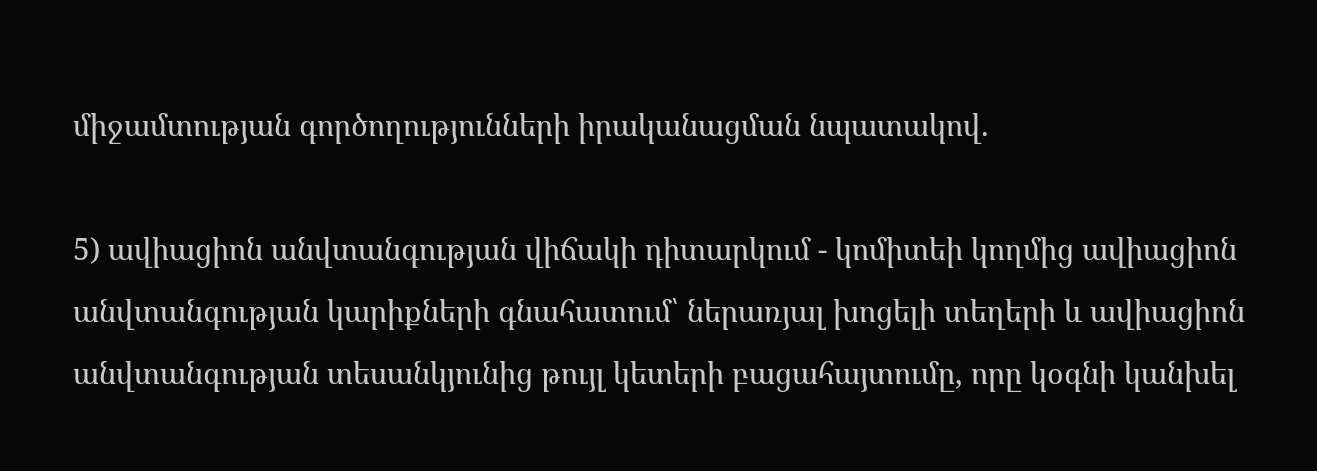միջամտության գործողությունների իրականացման նպատակով.

5) ավիացիոն անվտանգության վիճակի դիտարկում - կոմիտեի կողմից ավիացիոն անվտանգության կարիքների գնահատում՝ ներառյալ խոցելի տեղերի և ավիացիոն անվտանգության տեսանկյունից թույլ կետերի բացահայտումը, որը կօգնի կանխել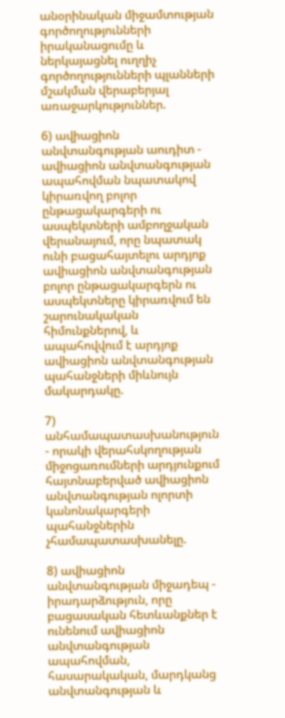անօրինական միջամտության գործողությունների իրականացումը և ներկայացնել ուղղիչ գործողությունների պլանների մշակման վերաբերյալ առաջարկություններ.

6) ավիացիոն անվտանգության աուդիտ - ավիացիոն անվտանգության ապահովման նպատակով կիրառվող բոլոր ընթացակարգերի ու ասպեկտների ամբողջական վերանայում, որը նպատակ ունի բացահայտելու արդյոք ավիացիոն անվտանգության բոլոր ընթացակարգերն ու ասպեկտները կիրառվում են շարունակական հիմունքներով, և ապահովվում է արդյոք ավիացիոն անվտանգության պահանջների միևնույն մակարդակը.

7) անհամապատասխանություն - որակի վերահսկողության միջոցառումների արդյունքում հայտնաբերված ավիացիոն անվտանգության ոլորտի կանոնակարգերի պահանջներին չհամապատասխանելը.

8) ավիացիոն անվտանգության միջադեպ - իրադարձություն, որը բացասական հետևանքներ է ունենում ավիացիոն անվտանգության ապահովման, հասարակական, մարդկանց անվտանգության և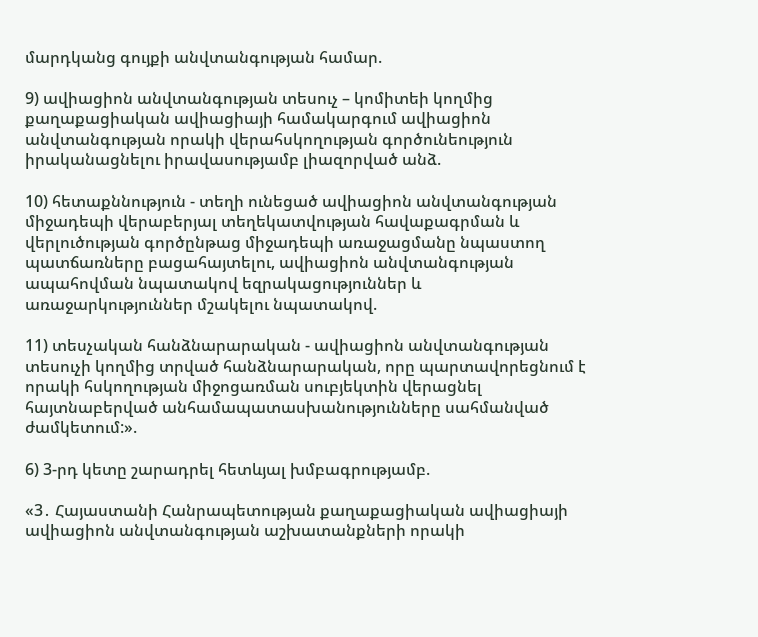մարդկանց գույքի անվտանգության համար.

9) ավիացիոն անվտանգության տեսուչ – կոմիտեի կողմից քաղաքացիական ավիացիայի համակարգում ավիացիոն անվտանգության որակի վերահսկողության գործունեություն իրականացնելու իրավասությամբ լիազորված անձ.

10) հետաքննություն - տեղի ունեցած ավիացիոն անվտանգության միջադեպի վերաբերյալ տեղեկատվության հավաքագրման և վերլուծության գործընթաց միջադեպի առաջացմանը նպաստող պատճառները բացահայտելու, ավիացիոն անվտանգության ապահովման նպատակով եզրակացություններ և առաջարկություններ մշակելու նպատակով.

11) տեսչական հանձնարարական - ավիացիոն անվտանգության տեսուչի կողմից տրված հանձնարարական, որը պարտավորեցնում է որակի հսկողության միջոցառման սուբյեկտին վերացնել հայտնաբերված անհամապատասխանությունները սահմանված ժամկետում:».

6) 3-րդ կետը շարադրել հետևյալ խմբագրությամբ.

«3․ Հայաստանի Հանրապետության քաղաքացիական ավիացիայի ավիացիոն անվտանգության աշխատանքների որակի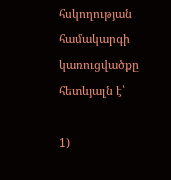հսկողության համակարգի կառուցվածքը հետևյալն է՝

1)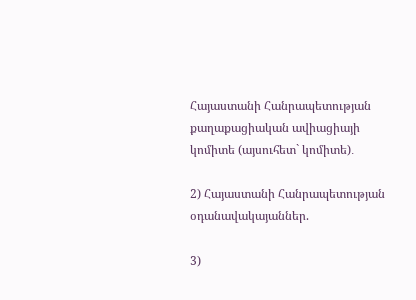Հայաստանի Հանրապետության քաղաքացիական ավիացիայի կոմիտե (այսուհետ` կոմիտե)․

2) Հայաստանի Հանրապետության օդանավակայաններ.

3)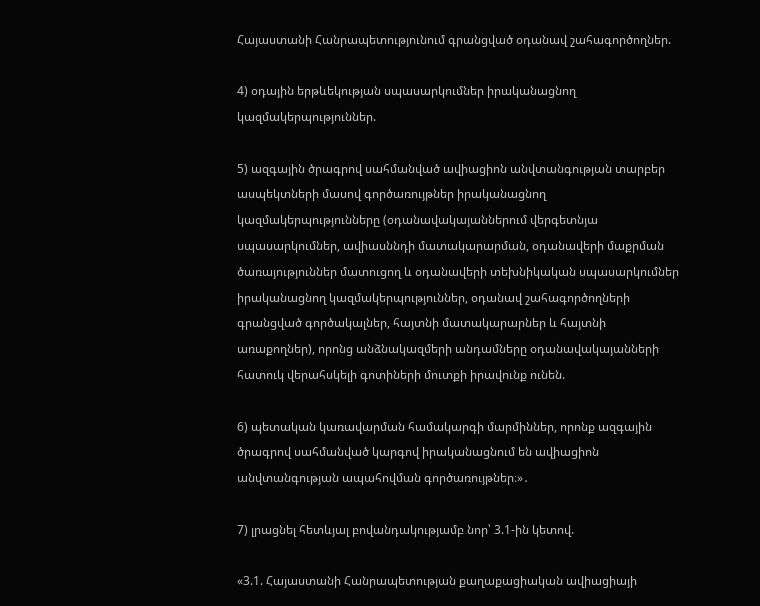Հայաստանի Հանրապետությունում գրանցված օդանավ շահագործողներ.

4) օդային երթևեկության սպասարկումներ իրականացնող կազմակերպություններ.

5) ազգային ծրագրով սահմանված ավիացիոն անվտանգության տարբեր ասպեկտների մասով գործառույթներ իրականացնող կազմակերպությունները (օդանավակայաններում վերգետնյա սպասարկումներ, ավիասննդի մատակարարման, օդանավերի մաքրման ծառայություններ մատուցող և օդանավերի տեխնիկական սպասարկումներ իրականացնող կազմակերպություններ, օդանավ շահագործողների գրանցված գործակալներ, հայտնի մատակարարներ և հայտնի առաքողներ), որոնց անձնակազմերի անդամները օդանավակայանների հատուկ վերահսկելի գոտիների մուտքի իրավունք ունեն.

6) պետական կառավարման համակարգի մարմիններ, որոնք ազգային ծրագրով սահմանված կարգով իրականացնում են ավիացիոն անվտանգության ապահովման գործառույթներ։»․

7) լրացնել հետևյալ բովանդակությամբ նոր՝ 3.1-ին կետով.

«3.1. Հայաստանի Հանրապետության քաղաքացիական ավիացիայի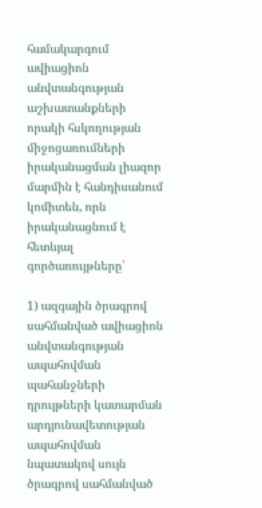համակարգում ավիացիոն անվտանգության աշխատանքների որակի հսկողության միջոցառումների իրականացման լիազոր մարմին է հանդիսանում կոմիտեն, որն իրականացնում է հետևյալ գործառույթները՝

1) ազգային ծրագրով սահմանված ավիացիոն անվտանգության ապահովման պահանջների դրույթների կատարման արդյունավետության ապահովման նպատակով սույն ծրագրով սահմանված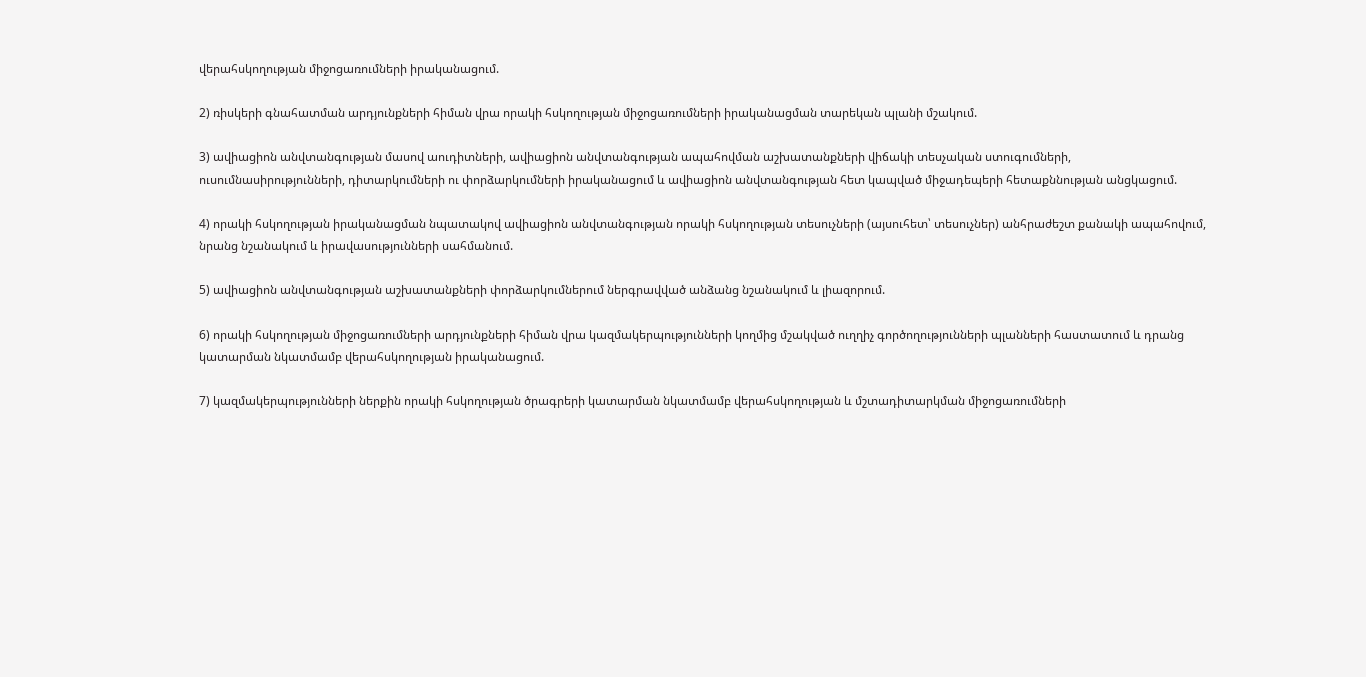վերահսկողության միջոցառումների իրականացում.

2) ռիսկերի գնահատման արդյունքների հիման վրա որակի հսկողության միջոցառումների իրականացման տարեկան պլանի մշակում.

3) ավիացիոն անվտանգության մասով աուդիտների, ավիացիոն անվտանգության ապահովման աշխատանքների վիճակի տեսչական ստուգումների, ուսումնասիրությունների, դիտարկումների ու փորձարկումների իրականացում և ավիացիոն անվտանգության հետ կապված միջադեպերի հետաքննության անցկացում.

4) որակի հսկողության իրականացման նպատակով ավիացիոն անվտանգության որակի հսկողության տեսուչների (այսուհետ՝ տեսուչներ) անհրաժեշտ քանակի ապահովում, նրանց նշանակում և իրավասությունների սահմանում.

5) ավիացիոն անվտանգության աշխատանքների փորձարկումներում ներգրավված անձանց նշանակում և լիազորում.

6) որակի հսկողության միջոցառումների արդյունքների հիման վրա կազմակերպությունների կողմից մշակված ուղղիչ գործողությունների պլանների հաստատում և դրանց կատարման նկատմամբ վերահսկողության իրականացում.

7) կազմակերպությունների ներքին որակի հսկողության ծրագրերի կատարման նկատմամբ վերահսկողության և մշտադիտարկման միջոցառումների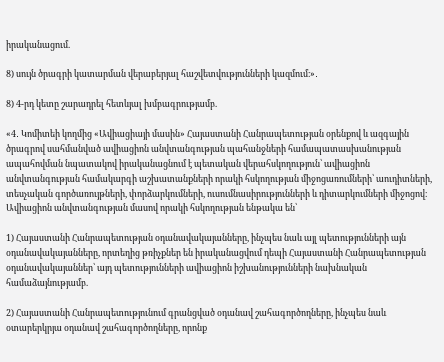իրականացում.

8) սույն ծրագրի կատարման վերաբերյալ հաշվետվությունների կազմում։»․

8) 4-րդ կետը շարադրել հետևյալ խմբագրությամբ.

«4․ Կոմիտեի կողմից «Ավիացիայի մասին» Հայաստանի Հանրապետության օրենքով և ազգային ծրագրով սահմանված ավիացիոն անվտանգության պահանջների համապատասխանության ապահովման նպատակով իրականացնում է պետական վերահսկողություն՝ ավիացիոն անվտանգության համակարգի աշխատանքների որակի հսկողության միջոցառումների՝ աուդիտների, տեսչական գործառույթների, փորձարկումների, ուսումնասիրությունների և դիտարկումների միջոցով։ Ավիացիոն անվտանգության մասով որակի հսկողության ենթակա են՝

1) Հայաստանի Հանրապետության օդանավակայանները, ինչպես նաև այլ պետությունների այն օդանավակայանները, որտեղից թռիչքներ են իրականացվում դեպի Հայաստանի Հանրապետության օդանավակայաններ՝ այդ պետությունների ավիացիոն իշխանությունների նախնական համաձայնությամբ.

2) Հայաստանի Հանրապետությունում գրանցված օդանավ շահագործողները, ինչպես նաև օտարերկրյա օդանավ շահագործողները, որոնք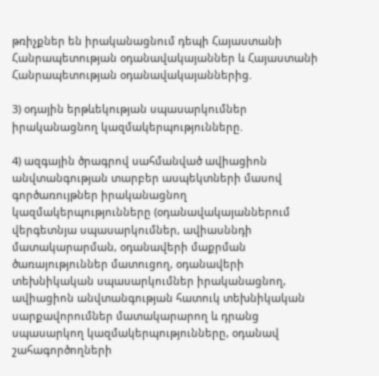թռիչքներ են իրականացնում դեպի Հայաստանի Հանրապետության օդանավակայաններ և Հայաստանի Հանրապետության օդանավակայաններից.

3) օդային երթևեկության սպասարկումներ իրականացնող կազմակերպությունները.

4) ազգային ծրագրով սահմանված ավիացիոն անվտանգության տարբեր ասպեկտների մասով գործառույթներ իրականացնող կազմակերպությունները (օդանավակայաններում վերգետնյա սպասարկումներ, ավիասննդի մատակարարման, օդանավերի մաքրման ծառայություններ մատուցող, օդանավերի տեխնիկական սպասարկումներ իրականացնող, ավիացիոն անվտանգության հատուկ տեխնիկական սարքավորումներ մատակարարող և դրանց սպասարկող կազմակերպությունները, օդանավ շահագործողների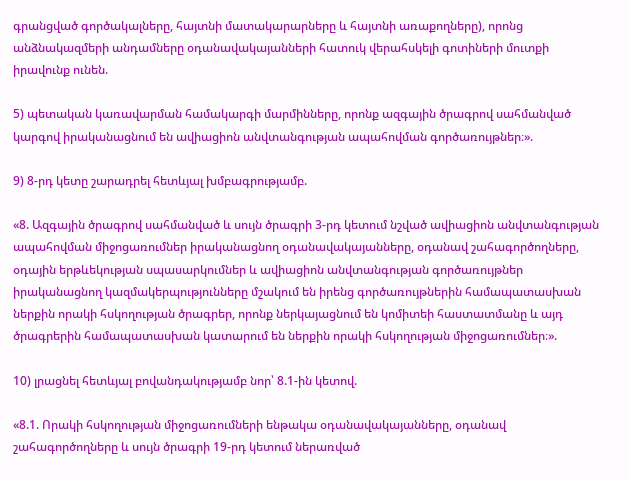գրանցված գործակալները, հայտնի մատակարարները և հայտնի առաքողները), որոնց անձնակազմերի անդամները օդանավակայանների հատուկ վերահսկելի գոտիների մուտքի իրավունք ունեն.

5) պետական կառավարման համակարգի մարմինները, որոնք ազգային ծրագրով սահմանված կարգով իրականացնում են ավիացիոն անվտանգության ապահովման գործառույթներ։».

9) 8-րդ կետը շարադրել հետևյալ խմբագրությամբ.

«8. Ազգային ծրագրով սահմանված և սույն ծրագրի 3-րդ կետում նշված ավիացիոն անվտանգության ապահովման միջոցառումներ իրականացնող օդանավակայանները, օդանավ շահագործողները, օդային երթևեկության սպասարկումներ և ավիացիոն անվտանգության գործառույթներ իրականացնող կազմակերպությունները մշակում են իրենց գործառույթներին համապատասխան ներքին որակի հսկողության ծրագրեր, որոնք ներկայացնում են կոմիտեի հաստատմանը և այդ ծրագրերին համապատասխան կատարում են ներքին որակի հսկողության միջոցառումներ։».

10) լրացնել հետևյալ բովանդակությամբ նոր՝ 8.1-ին կետով.

«8.1. Որակի հսկողության միջոցառումների ենթակա օդանավակայանները, օդանավ շահագործողները և սույն ծրագրի 19-րդ կետում ներառված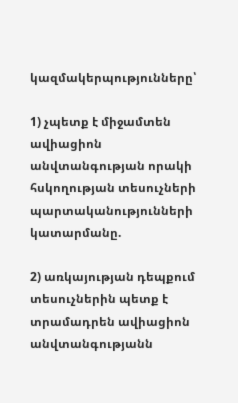կազմակերպությունները՝

1) չպետք է միջամտեն ավիացիոն անվտանգության որակի հսկողության տեսուչների պարտականությունների կատարմանը.

2) առկայության դեպքում տեսուչներին պետք է տրամադրեն ավիացիոն անվտանգությանն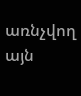առնչվող այն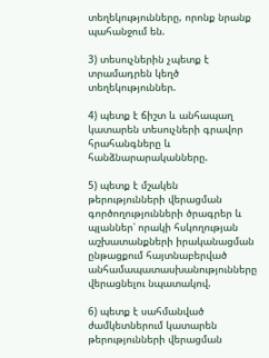տեղեկությունները, որոնք նրանք պահանջում են.

3) տեսուչներին չպետք է տրամադրեն կեղծ տեղեկություններ.

4) պետք է ճիշտ և անհապաղ կատարեն տեսուչների գրավոր հրահանգները և հանձնարարականները.

5) պետք է մշակեն թերությունների վերացման գործողությունների ծրագրեր և պլաններ՝ որակի հսկողության աշխատանքների իրականացման ընթացքում հայտնաբերված անհամապատասխանությունները վերացնելու նպատակով.

6) պետք է սահմանված ժամկետներում կատարեն թերությունների վերացման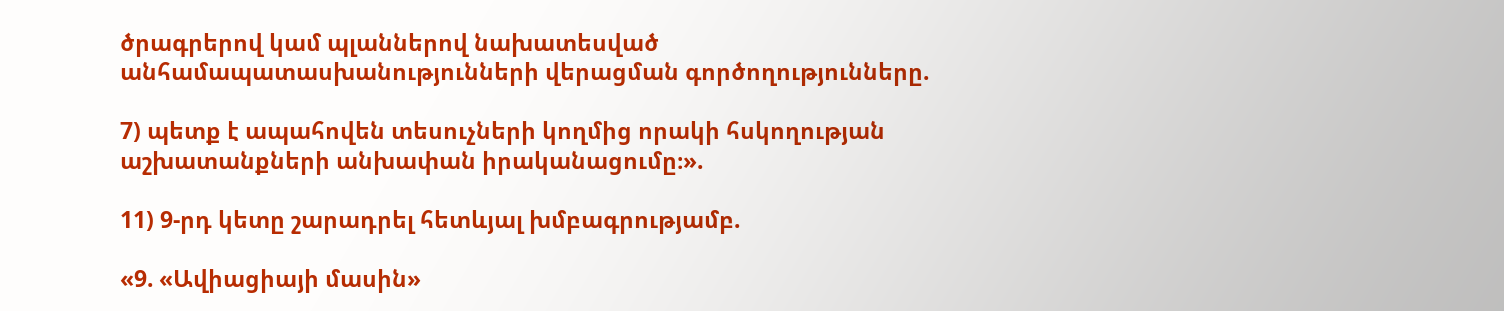ծրագրերով կամ պլաններով նախատեսված անհամապատասխանությունների վերացման գործողությունները.

7) պետք է ապահովեն տեսուչների կողմից որակի հսկողության աշխատանքների անխափան իրականացումը։».

11) 9-րդ կետը շարադրել հետևյալ խմբագրությամբ.

«9. «Ավիացիայի մասին»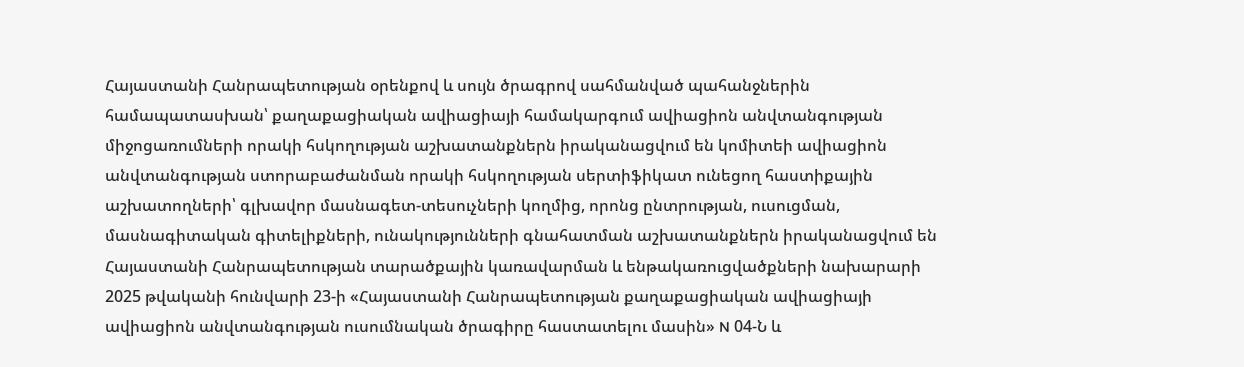Հայաստանի Հանրապետության օրենքով և սույն ծրագրով սահմանված պահանջներին համապատասխան՝ քաղաքացիական ավիացիայի համակարգում ավիացիոն անվտանգության միջոցառումների որակի հսկողության աշխատանքներն իրականացվում են կոմիտեի ավիացիոն անվտանգության ստորաբաժանման որակի հսկողության սերտիֆիկատ ունեցող հաստիքային աշխատողների՝ գլխավոր մասնագետ-տեսուչների կողմից, որոնց ընտրության, ուսուցման, մասնագիտական գիտելիքների, ունակությունների գնահատման աշխատանքներն իրականացվում են Հայաստանի Հանրապետության տարածքային կառավարման և ենթակառուցվածքների նախարարի 2025 թվականի հունվարի 23-ի «Հայաստանի Հանրապետության քաղաքացիական ավիացիայի ավիացիոն անվտանգության ուսումնական ծրագիրը հաստատելու մասին» N 04-Ն և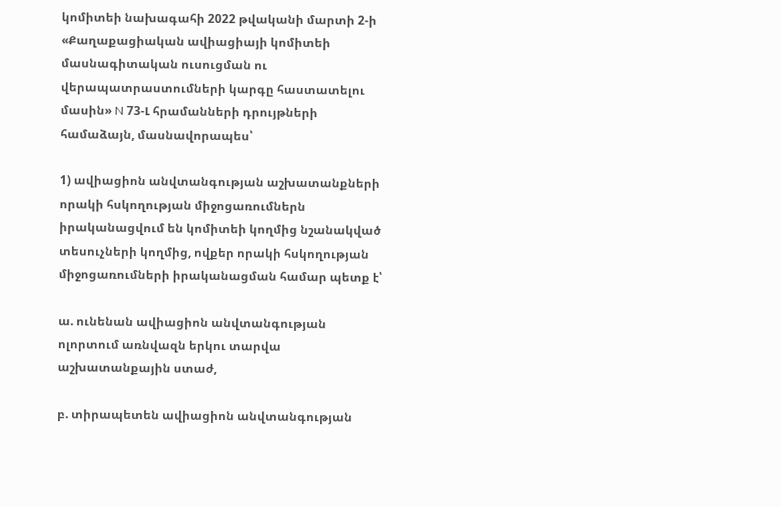կոմիտեի նախագահի 2022 թվականի մարտի 2-ի «Քաղաքացիական ավիացիայի կոմիտեի մասնագիտական ուսուցման ու վերապատրաստումների կարգը հաստատելու մասին» N 73-Լ հրամանների դրույթների համաձայն, մասնավորապես՝

1) ավիացիոն անվտանգության աշխատանքների որակի հսկողության միջոցառումներն իրականացվում են կոմիտեի կողմից նշանակված տեսուչների կողմից, ովքեր որակի հսկողության միջոցառումների իրականացման համար պետք է՝

ա. ունենան ավիացիոն անվտանգության ոլորտում առնվազն երկու տարվա աշխատանքային ստաժ,

բ. տիրապետեն ավիացիոն անվտանգության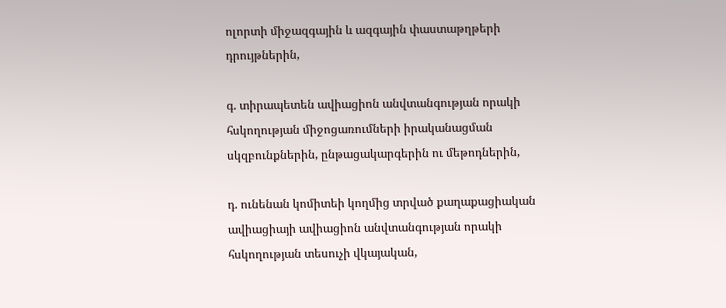ոլորտի միջազգային և ազգային փաստաթղթերի դրույթներին,

գ. տիրապետեն ավիացիոն անվտանգության որակի հսկողության միջոցառումների իրականացման սկզբունքներին, ընթացակարգերին ու մեթոդներին,

դ. ունենան կոմիտեի կողմից տրված քաղաքացիական ավիացիայի ավիացիոն անվտանգության որակի հսկողության տեսուչի վկայական,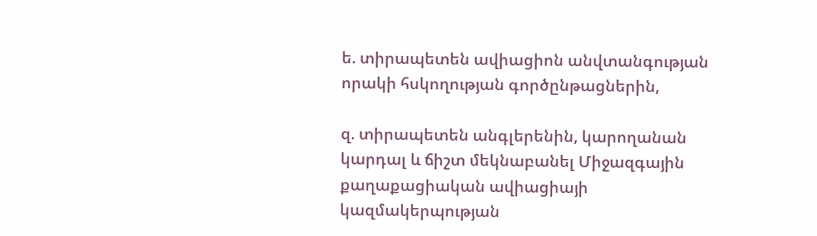ե. տիրապետեն ավիացիոն անվտանգության որակի հսկողության գործընթացներին,

զ. տիրապետեն անգլերենին, կարողանան կարդալ և ճիշտ մեկնաբանել Միջազգային քաղաքացիական ավիացիայի կազմակերպության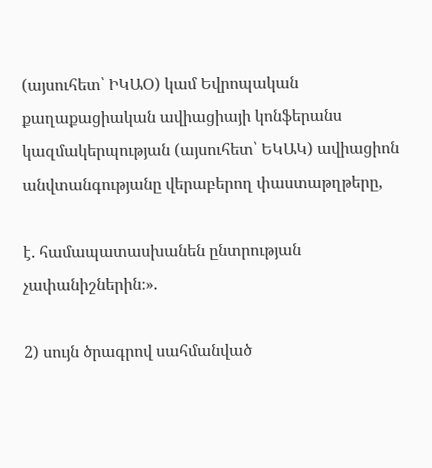(այսուհետ՝ ԻԿԱՕ) կամ Եվրոպական քաղաքացիական ավիացիայի կոնֆերանս կազմակերպության (այսուհետ՝ ԵԿԱԿ) ավիացիոն անվտանգությանը վերաբերող փաստաթղթերը,

է. համապատասխանեն ընտրության չափանիշներին։».

2) սույն ծրագրով սահմանված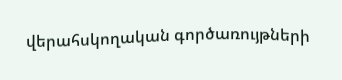վերահսկողական գործառույթների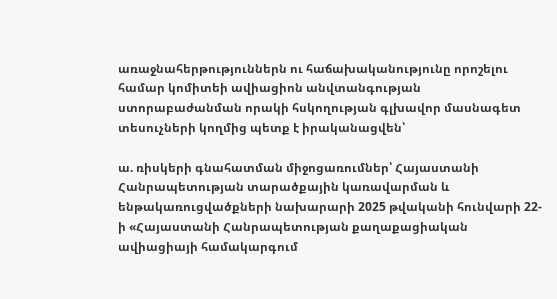առաջնահերթություններն ու հաճախականությունը որոշելու համար կոմիտեի ավիացիոն անվտանգության ստորաբաժանման որակի հսկողության գլխավոր մասնագետ տեսուչների կողմից պետք է իրականացվեն՝

ա. ռիսկերի գնահատման միջոցառումներ՝ Հայաստանի Հանրապետության տարածքային կառավարման և ենթակառուցվածքների նախարարի 2025 թվականի հունվարի 22-ի «Հայաստանի Հանրապետության քաղաքացիական ավիացիայի համակարգում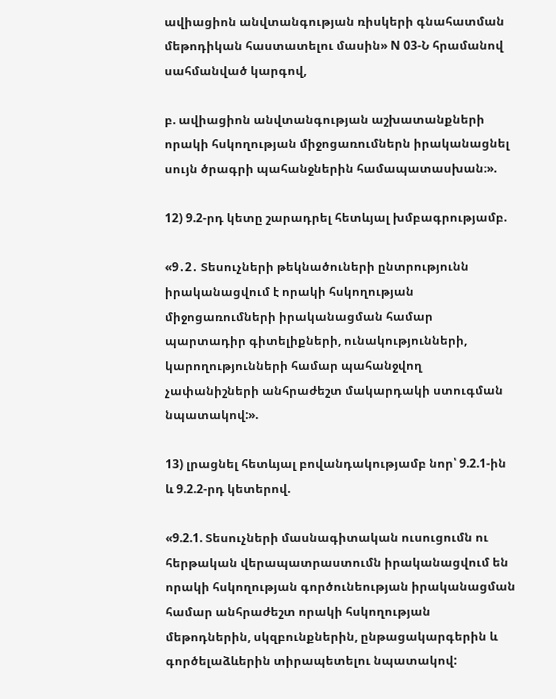ավիացիոն անվտանգության ռիսկերի գնահատման մեթոդիկան հաստատելու մասին» N 03-Ն հրամանով սահմանված կարգով,

բ. ավիացիոն անվտանգության աշխատանքների որակի հսկողության միջոցառումներն իրականացնել սույն ծրագրի պահանջներին համապատասխան։».

12) 9.2-րդ կետը շարադրել հետևյալ խմբագրությամբ.

«9․2․ Տեսուչների թեկնածուների ընտրությունն իրականացվում է որակի հսկողության միջոցառումների իրականացման համար պարտադիր գիտելիքների, ունակությունների, կարողությունների համար պահանջվող չափանիշների անհրաժեշտ մակարդակի ստուգման նպատակով:».

13) լրացնել հետևյալ բովանդակությամբ նոր՝ 9.2.1-ին և 9.2.2-րդ կետերով.

«9.2.1. Տեսուչների մասնագիտական ուսուցումն ու հերթական վերապատրաստումն իրականացվում են որակի հսկողության գործունեության իրականացման համար անհրաժեշտ որակի հսկողության մեթոդներին, սկզբունքներին, ընթացակարգերին և գործելաձևերին տիրապետելու նպատակով: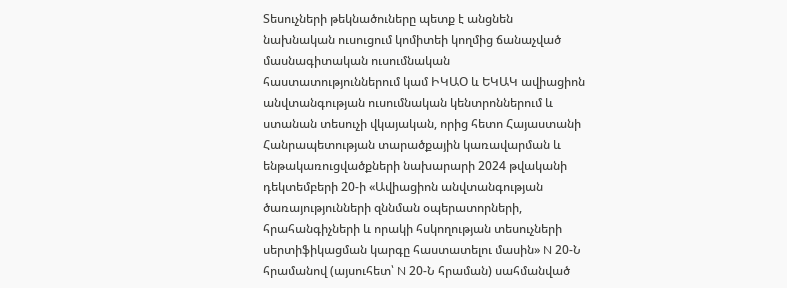Տեսուչների թեկնածուները պետք է անցնեն նախնական ուսուցում կոմիտեի կողմից ճանաչված մասնագիտական ուսումնական հաստատություններում կամ ԻԿԱՕ և ԵԿԱԿ ավիացիոն անվտանգության ուսումնական կենտրոններում և ստանան տեսուչի վկայական, որից հետո Հայաստանի Հանրապետության տարածքային կառավարման և ենթակառուցվածքների նախարարի 2024 թվականի դեկտեմբերի 20-ի «Ավիացիոն անվտանգության ծառայությունների զննման օպերատորների, հրահանգիչների և որակի հսկողության տեսուչների սերտիֆիկացման կարգը հաստատելու մասին» N 20-Ն հրամանով (այսուհետ՝ N 20-Ն հրաման) սահմանված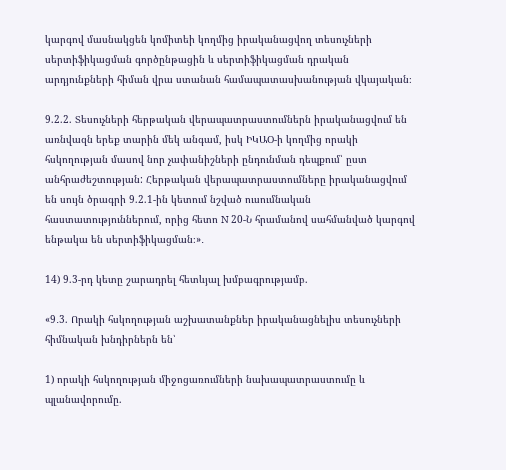կարգով մասնակցեն կոմիտեի կողմից իրականացվող տեսուչների սերտիֆիկացման գործընթացին և սերտիֆիկացման դրական արդյունքների հիման վրա ստանան համապատասխանության վկայական։

9.2.2. Տեսուչների հերթական վերապատրաստումներն իրականացվում են առնվազն երեք տարին մեկ անգամ, իսկ ԻԿԱՕ-ի կողմից որակի հսկողության մասով նոր չափանիշների ընդունման դեպքում՝ ըստ անհրաժեշտության: Հերթական վերապատրաստումները իրականացվում են սույն ծրագրի 9.2.1-ին կետում նշված ուսումնական հաստատություններում, որից հետո N 20-Ն հրամանով սահմանված կարգով ենթակա են սերտիֆիկացման։»․

14) 9.3-րդ կետը շարադրել հետևյալ խմբագրությամբ.

«9․3. Որակի հսկողության աշխատանքներ իրականացնելիս տեսուչների հիմնական խնդիրներն են՝

1) որակի հսկողության միջոցառումների նախապատրաստումը և պլանավորումը.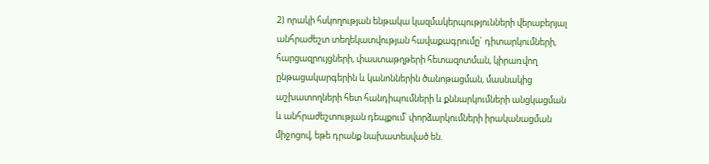2) որակի հսկողության ենթակա կազմակերպությունների վերաբերյալ անհրաժեշտ տեղեկատվության հավաքագրումը` դիտարկումների, հարցազրույցների, փաստաթղթերի հետազոտման, կիրառվող ընթացակարգերին և կանոններին ծանոթացման, մասնակից աշխատողների հետ հանդիպումների և քննարկումների անցկացման և անհրաժեշտության դեպքում՝ փորձարկումների իրականացման միջոցով, եթե դրանք նախատեսված են.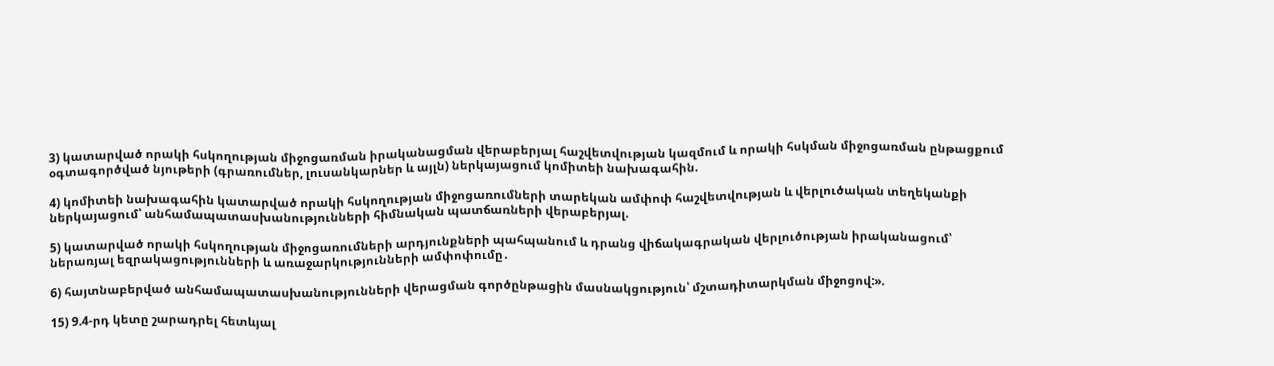3) կատարված որակի հսկողության միջոցառման իրականացման վերաբերյալ հաշվետվության կազմում և որակի հսկման միջոցառման ընթացքում օգտագործված նյութերի (գրառումներ, լուսանկարներ և այլն) ներկայացում կոմիտեի նախագահին.

4) կոմիտեի նախագահին կատարված որակի հսկողության միջոցառումների տարեկան ամփոփ հաշվետվության և վերլուծական տեղեկանքի ներկայացում՝ անհամապատասխանությունների հիմնական պատճառների վերաբերյալ.

5) կատարված որակի հսկողության միջոցառումների արդյունքների պահպանում և դրանց վիճակագրական վերլուծության իրականացում՝ ներառյալ եզրակացությունների և առաջարկությունների ամփոփումը․

6) հայտնաբերված անհամապատասխանությունների վերացման գործընթացին մասնակցություն՝ մշտադիտարկման միջոցով:».

15) 9.4-րդ կետը շարադրել հետևյալ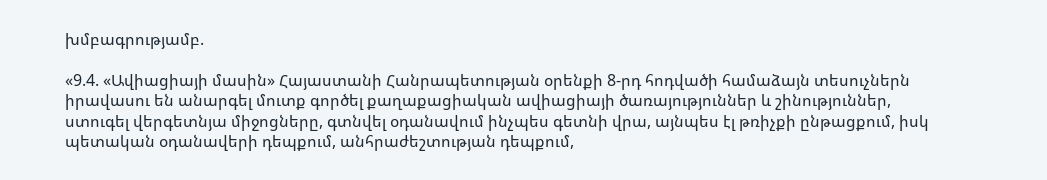խմբագրությամբ.

«9.4. «Ավիացիայի մասին» Հայաստանի Հանրապետության օրենքի 8-րդ հոդվածի համաձայն տեսուչներն իրավասու են անարգել մուտք գործել քաղաքացիական ավիացիայի ծառայություններ և շինություններ, ստուգել վերգետնյա միջոցները, գտնվել օդանավում ինչպես գետնի վրա, այնպես էլ թռիչքի ընթացքում, իսկ պետական օդանավերի դեպքում, անհրաժեշտության դեպքում,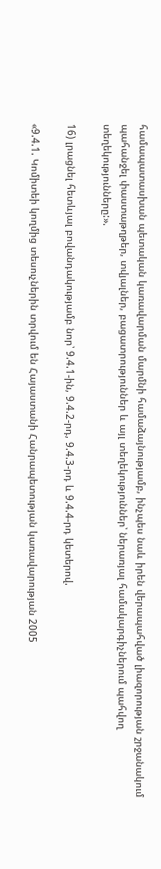համապատասխան պետական կառավարման մարմնի համաձայնությամբ, ինչպես նաև իրեն վերապահված լիազորության շրջանակում պահանջել փաստաթղթեր, տվյալներ, բացատրություններ և այլ տեղեկություններ՝ ներառյալ համակարգիչներում պահվող տեղեկությունները:».

16) լրացնել հետևյալ բովանդակությամբ նոր՝ 9.4.1-ին, 9.4.2-րդ, 9.4.3-րդ և 9.4.4-րդ կետերով.

«9.4.1. Կոմիտեի կողմից տեսուչներին տրվում են Հայաստանի Հանրապետության կառավարության 2005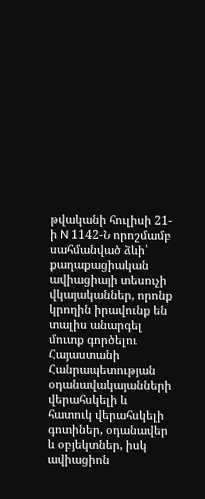թվականի հուլիսի 21-ի N 1142-Ն որոշմամբ սահմանված ձևի՝ քաղաքացիական ավիացիայի տեսուչի վկայականներ, որոնք կրողին իրավունք են տալիս անարգել մուտք գործելու Հայաստանի Հանրապետության օդանավակայանների վերահսկելի և հատուկ վերահսկելի գոտիներ, օդանավեր և օբյեկտներ, իսկ ավիացիոն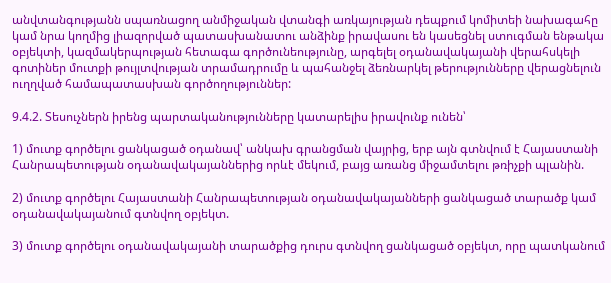անվտանգությանն սպառնացող անմիջական վտանգի առկայության դեպքում կոմիտեի նախագահը կամ նրա կողմից լիազորված պատասխանատու անձինք իրավասու են կասեցնել ստուգման ենթակա օբյեկտի, կազմակերպության հետագա գործունեությունը, արգելել օդանավակայանի վերահսկելի գոտիներ մուտքի թույլտվության տրամադրումը և պահանջել ձեռնարկել թերությունները վերացնելուն ուղղված համապատասխան գործողություններ:

9.4.2. Տեսուչներն իրենց պարտականությունները կատարելիս իրավունք ունեն՝

1) մուտք գործելու ցանկացած օդանավ՝ անկախ գրանցման վայրից, երբ այն գտնվում է Հայաստանի Հանրապետության օդանավակայաններից որևէ մեկում, բայց առանց միջամտելու թռիչքի պլանին.

2) մուտք գործելու Հայաստանի Հանրապետության օդանավակայանների ցանկացած տարածք կամ օդանավակայանում գտնվող օբյեկտ.

3) մուտք գործելու օդանավակայանի տարածքից դուրս գտնվող ցանկացած օբյեկտ, որը պատկանում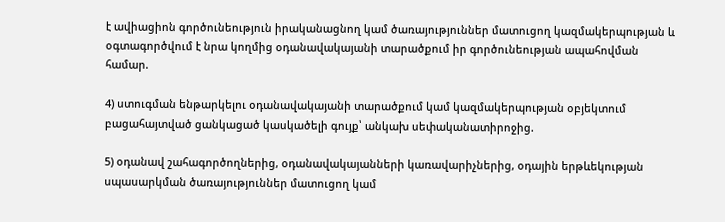է ավիացիոն գործունեություն իրականացնող կամ ծառայություններ մատուցող կազմակերպության և օգտագործվում է նրա կողմից օդանավակայանի տարածքում իր գործունեության ապահովման համար.

4) ստուգման ենթարկելու օդանավակայանի տարածքում կամ կազմակերպության օբյեկտում բացահայտված ցանկացած կասկածելի գույք՝ անկախ սեփականատիրոջից.

5) օդանավ շահագործողներից, օդանավակայանների կառավարիչներից, օդային երթևեկության սպասարկման ծառայություններ մատուցող կամ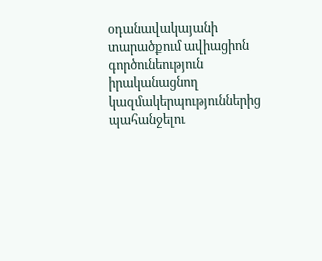օդանավակայանի տարածքում ավիացիոն գործունեություն իրականացնող կազմակերպություններից պահանջելու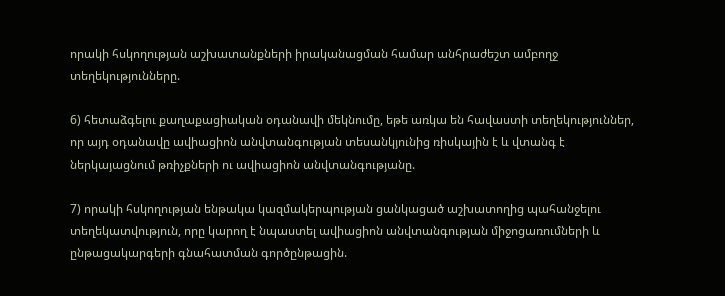որակի հսկողության աշխատանքների իրականացման համար անհրաժեշտ ամբողջ տեղեկությունները.

6) հետաձգելու քաղաքացիական օդանավի մեկնումը, եթե առկա են հավաստի տեղեկություններ, որ այդ օդանավը ավիացիոն անվտանգության տեսանկյունից ռիսկային է և վտանգ է ներկայացնում թռիչքների ու ավիացիոն անվտանգությանը.

7) որակի հսկողության ենթակա կազմակերպության ցանկացած աշխատողից պահանջելու տեղեկատվություն, որը կարող է նպաստել ավիացիոն անվտանգության միջոցառումների և ընթացակարգերի գնահատման գործընթացին.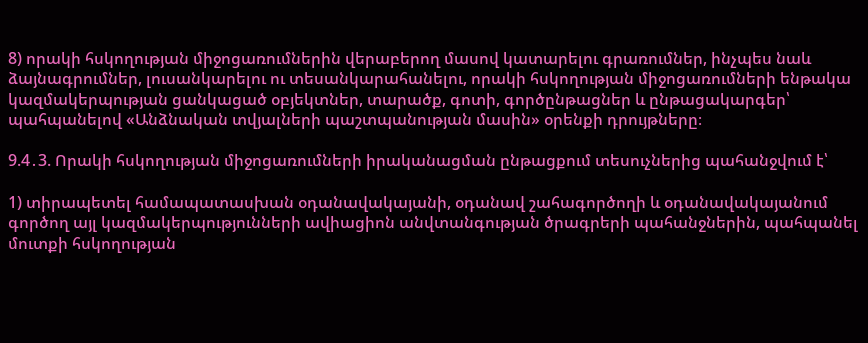8) որակի հսկողության միջոցառումներին վերաբերող մասով կատարելու գրառումներ, ինչպես նաև ձայնագրումներ, լուսանկարելու ու տեսանկարահանելու, որակի հսկողության միջոցառումների ենթակա կազմակերպության ցանկացած օբյեկտներ, տարածք, գոտի, գործընթացներ և ընթացակարգեր՝ պահպանելով «Անձնական տվյալների պաշտպանության մասին» օրենքի դրույթները։

9.4․3. Որակի հսկողության միջոցառումների իրականացման ընթացքում տեսուչներից պահանջվում է՝

1) տիրապետել համապատասխան օդանավակայանի, օդանավ շահագործողի և օդանավակայանում գործող այլ կազմակերպությունների ավիացիոն անվտանգության ծրագրերի պահանջներին, պահպանել մուտքի հսկողության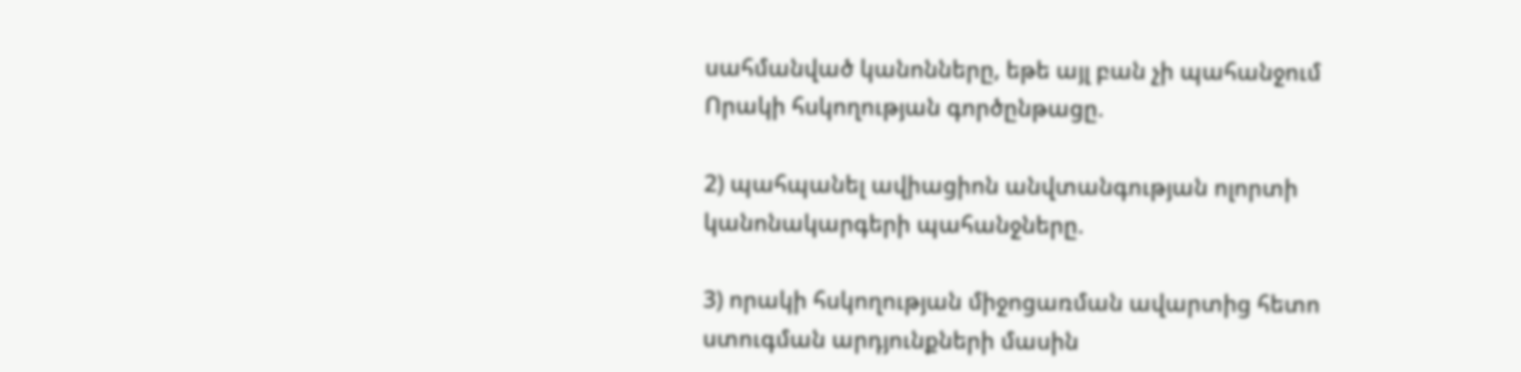սահմանված կանոնները, եթե այլ բան չի պահանջում Որակի հսկողության գործընթացը.

2) պահպանել ավիացիոն անվտանգության ոլորտի կանոնակարգերի պահանջները.

3) որակի հսկողության միջոցառման ավարտից հետո ստուգման արդյունքների մասին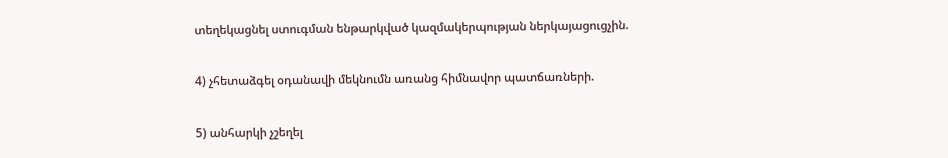տեղեկացնել ստուգման ենթարկված կազմակերպության ներկայացուցչին.

4) չհետաձգել օդանավի մեկնումն առանց հիմնավոր պատճառների.

5) անհարկի չշեղել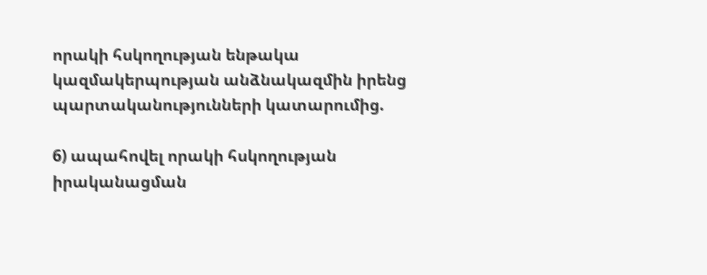որակի հսկողության ենթակա կազմակերպության անձնակազմին իրենց պարտականությունների կատարումից.

6) ապահովել որակի հսկողության իրականացման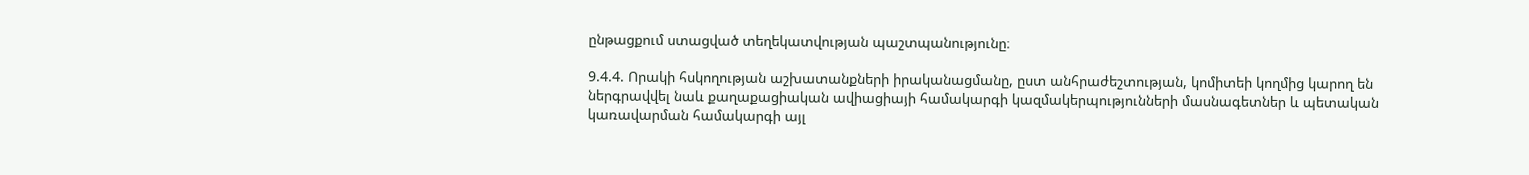ընթացքում ստացված տեղեկատվության պաշտպանությունը։

9.4.4. Որակի հսկողության աշխատանքների իրականացմանը, ըստ անհրաժեշտության, կոմիտեի կողմից կարող են ներգրավվել նաև քաղաքացիական ավիացիայի համակարգի կազմակերպությունների մասնագետներ և պետական կառավարման համակարգի այլ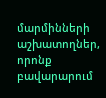մարմինների աշխատողներ, որոնք բավարարում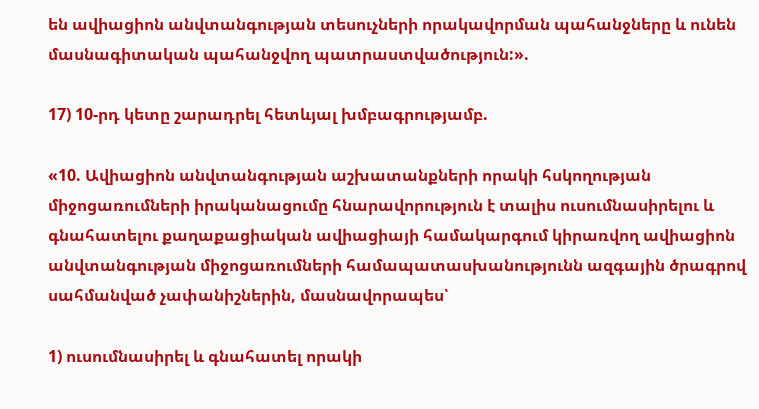են ավիացիոն անվտանգության տեսուչների որակավորման պահանջները և ունեն մասնագիտական պահանջվող պատրաստվածություն:».

17) 10-րդ կետը շարադրել հետևյալ խմբագրությամբ.

«10. Ավիացիոն անվտանգության աշխատանքների որակի հսկողության միջոցառումների իրականացումը հնարավորություն է տալիս ուսումնասիրելու և գնահատելու քաղաքացիական ավիացիայի համակարգում կիրառվող ավիացիոն անվտանգության միջոցառումների համապատասխանությունն ազգային ծրագրով սահմանված չափանիշներին, մասնավորապես՝

1) ուսումնասիրել և գնահատել որակի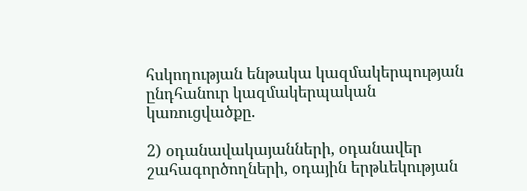հսկողության ենթակա կազմակերպության ընդհանուր կազմակերպական կառուցվածքը.

2) օդանավակայանների, օդանավեր շահագործողների, օդային երթևեկության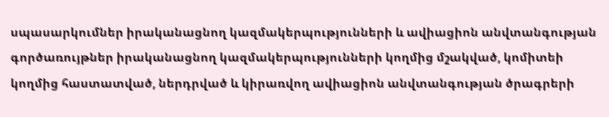սպասարկումներ իրականացնող կազմակերպությունների և ավիացիոն անվտանգության գործառույթներ իրականացնող կազմակերպությունների կողմից մշակված, կոմիտեի կողմից հաստատված, ներդրված և կիրառվող ավիացիոն անվտանգության ծրագրերի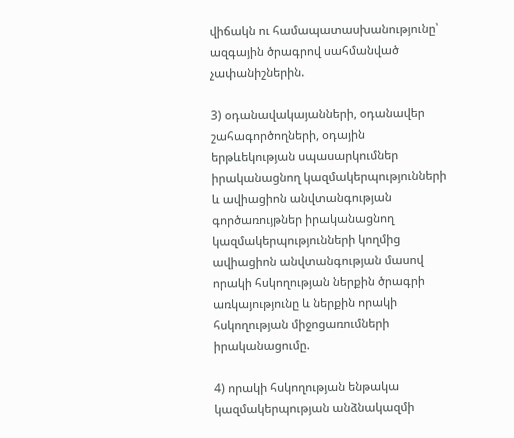վիճակն ու համապատասխանությունը՝ ազգային ծրագրով սահմանված չափանիշներին.

3) օդանավակայանների, օդանավեր շահագործողների, օդային երթևեկության սպասարկումներ իրականացնող կազմակերպությունների և ավիացիոն անվտանգության գործառույթներ իրականացնող կազմակերպությունների կողմից ավիացիոն անվտանգության մասով որակի հսկողության ներքին ծրագրի առկայությունը և ներքին որակի հսկողության միջոցառումների իրականացումը.

4) որակի հսկողության ենթակա կազմակերպության անձնակազմի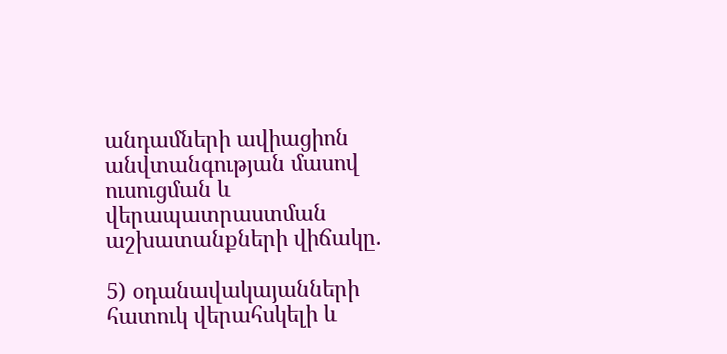անդամների ավիացիոն անվտանգության մասով ուսուցման և վերապատրաստման աշխատանքների վիճակը.

5) օդանավակայանների հատուկ վերահսկելի և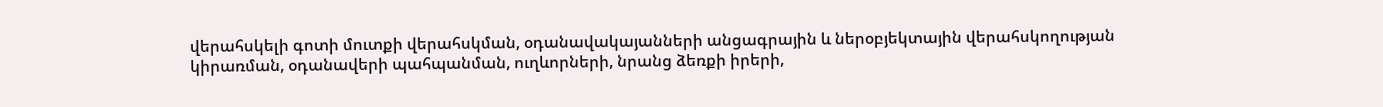վերահսկելի գոտի մուտքի վերահսկման, օդանավակայանների անցագրային և ներօբյեկտային վերահսկողության կիրառման, օդանավերի պահպանման, ուղևորների, նրանց ձեռքի իրերի,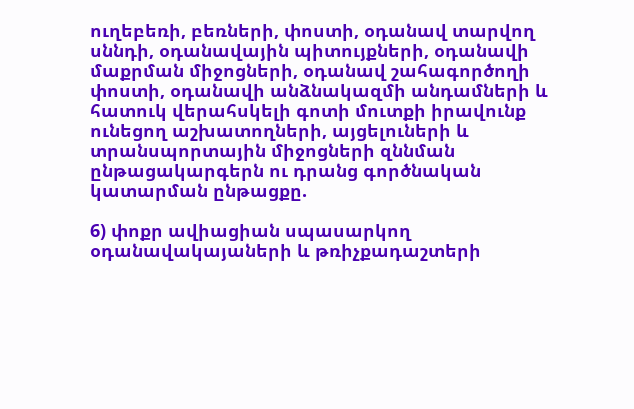ուղեբեռի, բեռների, փոստի, օդանավ տարվող սննդի, օդանավային պիտույքների, օդանավի մաքրման միջոցների, օդանավ շահագործողի փոստի, օդանավի անձնակազմի անդամների և հատուկ վերահսկելի գոտի մուտքի իրավունք ունեցող աշխատողների, այցելուների և տրանսպորտային միջոցների զննման ընթացակարգերն ու դրանց գործնական կատարման ընթացքը.

6) փոքր ավիացիան սպասարկող օդանավակայաների և թռիչքադաշտերի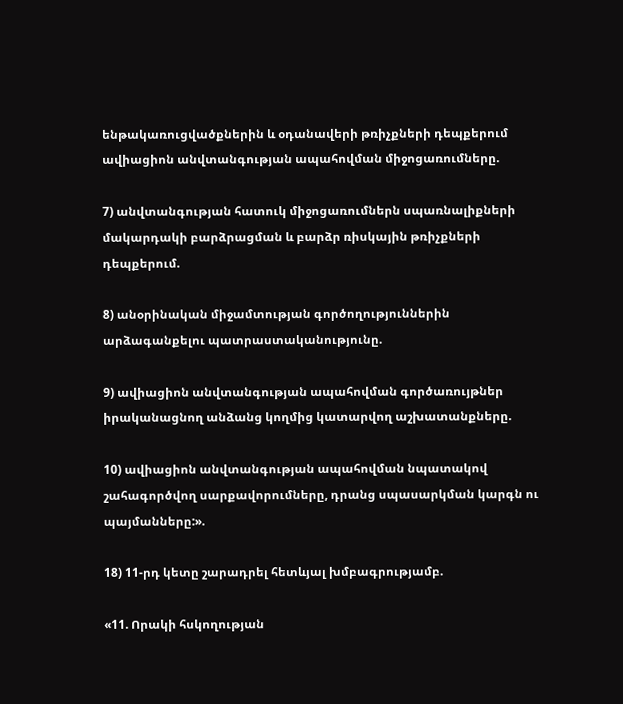ենթակառուցվածքներին և օդանավերի թռիչքների դեպքերում ավիացիոն անվտանգության ապահովման միջոցառումները.

7) անվտանգության հատուկ միջոցառումներն սպառնալիքների մակարդակի բարձրացման և բարձր ռիսկային թռիչքների դեպքերում.

8) անօրինական միջամտության գործողություններին արձագանքելու պատրաստականությունը.

9) ավիացիոն անվտանգության ապահովման գործառույթներ իրականացնող անձանց կողմից կատարվող աշխատանքները.

10) ավիացիոն անվտանգության ապահովման նպատակով շահագործվող սարքավորումները, դրանց սպասարկման կարգն ու պայմանները:».

18) 11-րդ կետը շարադրել հետևյալ խմբագրությամբ.

«11. Որակի հսկողության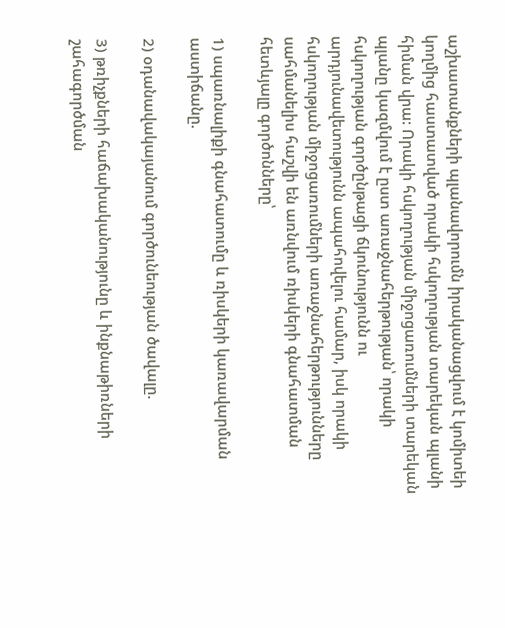աշխատանքների պլանավորումն իրականացվում է կոմիտեի կողմից հաստատված որակի հսկողության տարեկան պլանի հիման վրա: Որակի հսկողության միջոցառումների տարեկան պլանը կազմվում է ըստ առաջնահերթության՝ որակի հսկողության գործընթացի ճկունությունն ու արդյունավետությունն ապահովելու համար, իսկ որակի հսկողության միջոցառումների առաջնահերթությունները սահմանելիս հաշվի են առնվում ռիսկերի գնահատման հետևյալը գործոնները՝

1) սպառնալիքի գնահատումը և ռիսկերի կառավարման աստիճանը.

2) օդանավակայանում գործունեության ծավալը.

3) թռիչքների հաճախականությունը և ինքնաթիռների շահագործման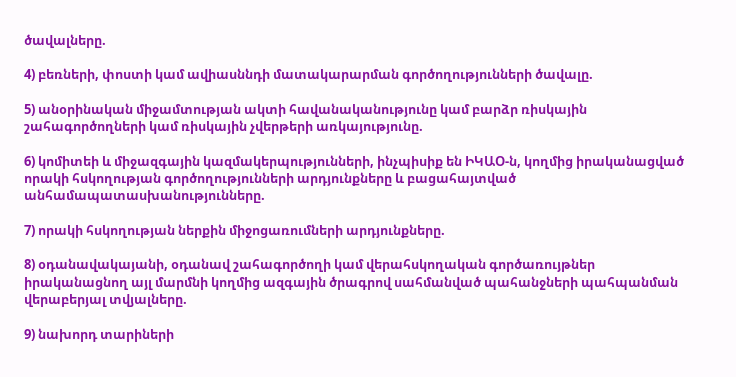ծավալները.

4) բեռների, փոստի կամ ավիասննդի մատակարարման գործողությունների ծավալը.

5) անօրինական միջամտության ակտի հավանականությունը կամ բարձր ռիսկային շահագործողների կամ ռիսկային չվերթերի առկայությունը.

6) կոմիտեի և միջազգային կազմակերպությունների, ինչպիսիք են ԻԿԱՕ-ն, կողմից իրականացված որակի հսկողության գործողությունների արդյունքները և բացահայտված անհամապատասխանությունները.

7) որակի հսկողության ներքին միջոցառումների արդյունքները.

8) օդանավակայանի, օդանավ շահագործողի կամ վերահսկողական գործառույթներ իրականացնող այլ մարմնի կողմից ազգային ծրագրով սահմանված պահանջների պահպանման վերաբերյալ տվյալները.

9) նախորդ տարիների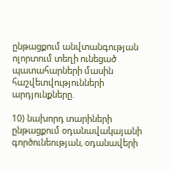ընթացքում անվտանգության ոլորտում տեղի ունեցած պատահարների մասին հաշվետվությունների արդյունքները.

10) նախորդ տարիների ընթացքում օդանավակայանի գործունեության, օդանավերի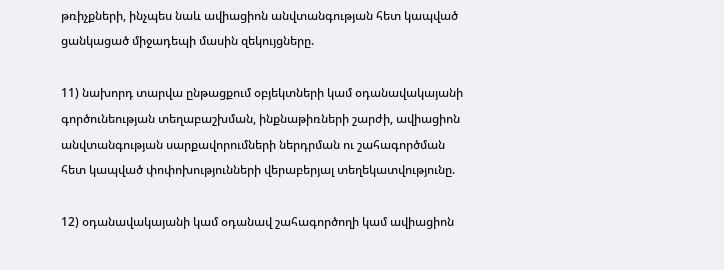թռիչքների, ինչպես նաև ավիացիոն անվտանգության հետ կապված ցանկացած միջադեպի մասին զեկույցները.

11) նախորդ տարվա ընթացքում օբյեկտների կամ օդանավակայանի գործունեության տեղաբաշխման, ինքնաթիռների շարժի, ավիացիոն անվտանգության սարքավորումների ներդրման ու շահագործման հետ կապված փոփոխությունների վերաբերյալ տեղեկատվությունը.

12) օդանավակայանի կամ օդանավ շահագործողի կամ ավիացիոն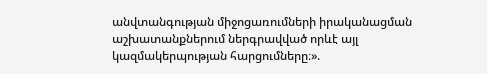անվտանգության միջոցառումների իրականացման աշխատանքներում ներգրավված որևէ այլ կազմակերպության հարցումները։».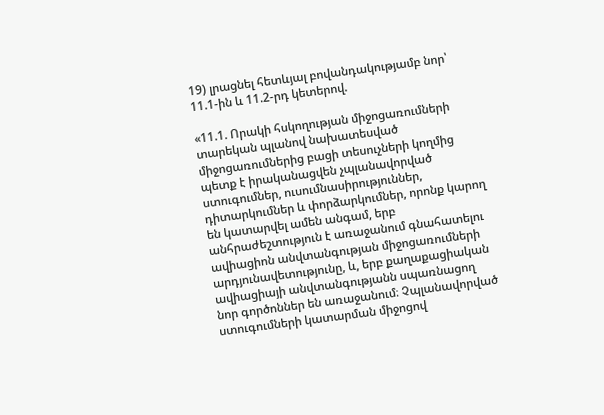19) լրացնել հետևյալ բովանդակությամբ նոր՝ 11.1-ին և 11.2-րդ կետերով.

«11.1. Որակի հսկողության միջոցառումների տարեկան պլանով նախատեսված միջոցառումներից բացի տեսուչների կողմից պետք է իրականացվեն չպլանավորված ստուգումներ, ուսումնասիրություններ, դիտարկումներ և փորձարկումներ, որոնք կարող են կատարվել ամեն անգամ, երբ անհրաժեշտություն է առաջանում գնահատելու ավիացիոն անվտանգության միջոցառումների արդյունավետությունը, և, երբ քաղաքացիական ավիացիայի անվտանգությանն սպառնացող նոր գործոններ են առաջանում։ Չպլանավորված ստուգումների կատարման միջոցով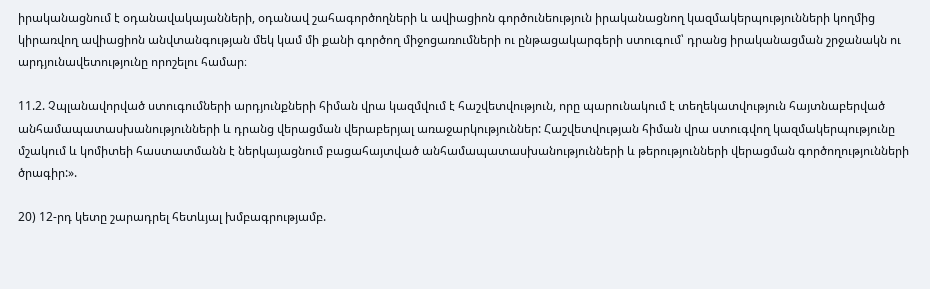իրականացնում է օդանավակայանների, օդանավ շահագործողների և ավիացիոն գործունեություն իրականացնող կազմակերպությունների կողմից կիրառվող ավիացիոն անվտանգության մեկ կամ մի քանի գործող միջոցառումների ու ընթացակարգերի ստուգում՝ դրանց իրականացման շրջանակն ու արդյունավետությունը որոշելու համար։

11.2. Չպլանավորված ստուգումների արդյունքների հիման վրա կազմվում է հաշվետվություն, որը պարունակում է տեղեկատվություն հայտնաբերված անհամապատասխանությունների և դրանց վերացման վերաբերյալ առաջարկություններ: Հաշվետվության հիման վրա ստուգվող կազմակերպությունը մշակում և կոմիտեի հաստատմանն է ներկայացնում բացահայտված անհամապատասխանությունների և թերությունների վերացման գործողությունների ծրագիր:».

20) 12-րդ կետը շարադրել հետևյալ խմբագրությամբ.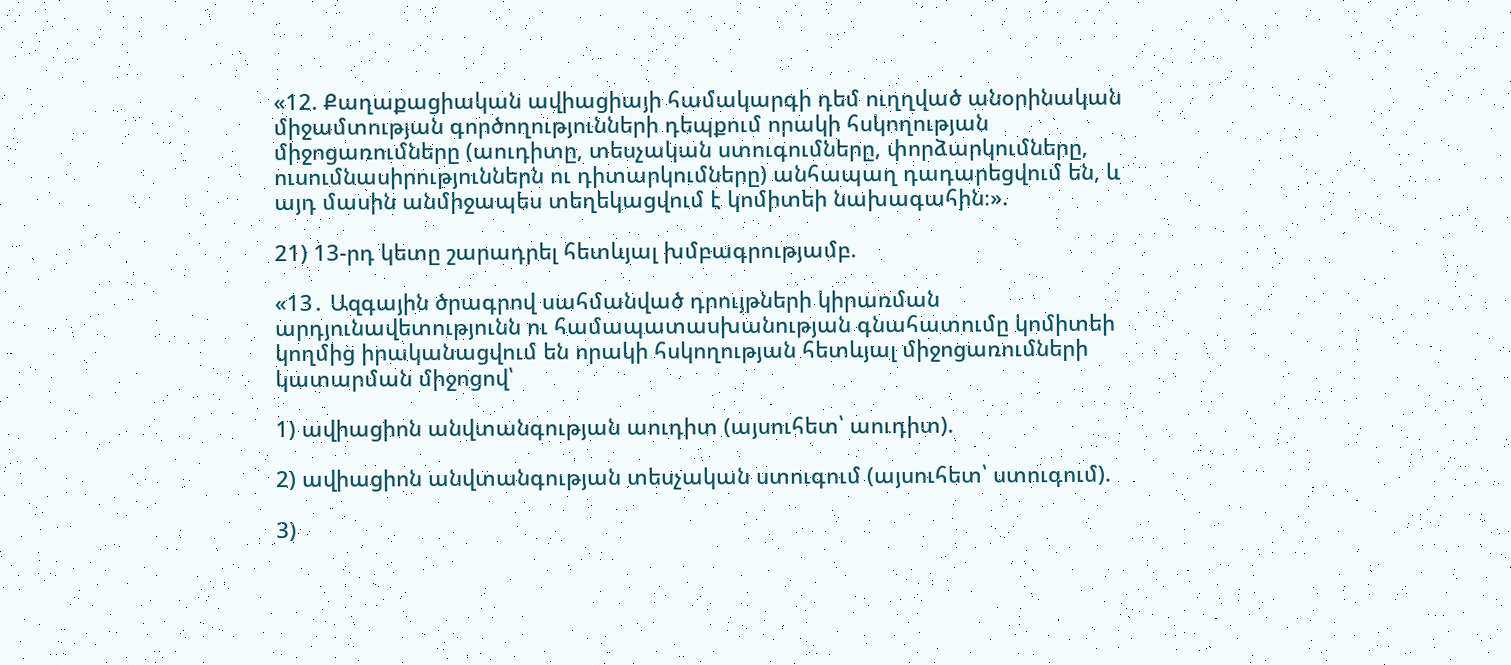«12. Քաղաքացիական ավիացիայի համակարգի դեմ ուղղված անօրինական միջամտության գործողությունների դեպքում որակի հսկողության միջոցառումները (աուդիտը, տեսչական ստուգումները, փորձարկումները, ուսումնասիրություններն ու դիտարկումները) անհապաղ դադարեցվում են, և այդ մասին անմիջապես տեղեկացվում է կոմիտեի նախագահին։».

21) 13-րդ կետը շարադրել հետևյալ խմբագրությամբ.

«13․ Ազգային ծրագրով սահմանված դրույթների կիրառման արդյունավետությունն ու համապատասխանության գնահատումը կոմիտեի կողմից իրականացվում են որակի հսկողության հետևյալ միջոցառումների կատարման միջոցով՝

1) ավիացիոն անվտանգության աուդիտ (այսուհետ՝ աուդիտ).

2) ավիացիոն անվտանգության տեսչական ստուգում (այսուհետ՝ ստուգում).

3)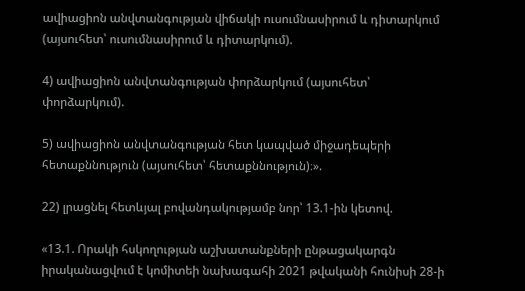ավիացիոն անվտանգության վիճակի ուսումնասիրում և դիտարկում (այսուհետ՝ ուսումնասիրում և դիտարկում).

4) ավիացիոն անվտանգության փորձարկում (այսուհետ՝ փորձարկում).

5) ավիացիոն անվտանգության հետ կապված միջադեպերի հետաքննություն (այսուհետ՝ հետաքննություն)։».

22) լրացնել հետևյալ բովանդակությամբ նոր՝ 13.1-ին կետով.

«13.1. Որակի հսկողության աշխատանքների ընթացակարգն իրականացվում է կոմիտեի նախագահի 2021 թվականի հունիսի 28-ի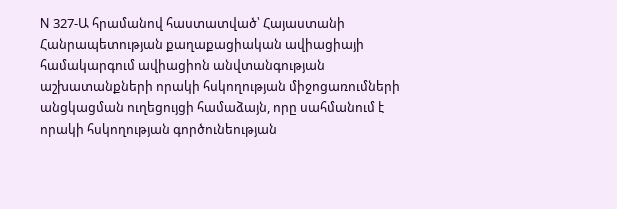N 327-Ա հրամանով հաստատված՝ Հայաստանի Հանրապետության քաղաքացիական ավիացիայի համակարգում ավիացիոն անվտանգության աշխատանքների որակի հսկողության միջոցառումների անցկացման ուղեցույցի համաձայն, որը սահմանում է որակի հսկողության գործունեության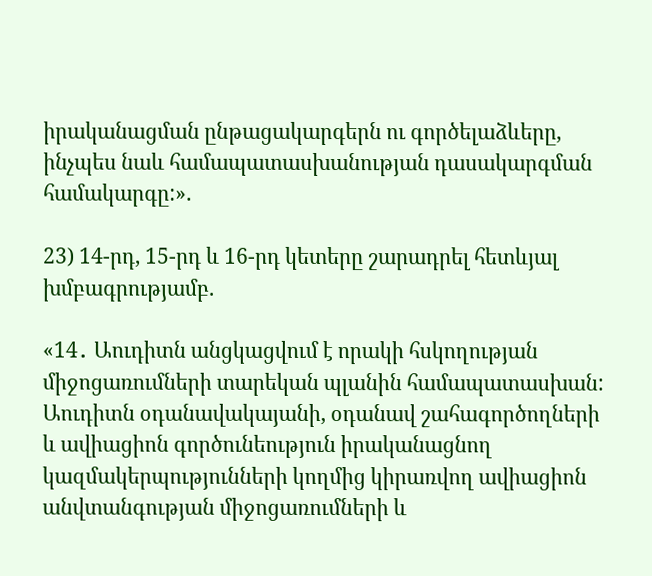իրականացման ընթացակարգերն ու գործելաձևերը, ինչպես նաև համապատասխանության դասակարգման համակարգը:».

23) 14-րդ, 15-րդ և 16-րդ կետերը շարադրել հետևյալ խմբագրությամբ.

«14․ Աուդիտն անցկացվում է որակի հսկողության միջոցառումների տարեկան պլանին համապատասխան: Աուդիտն օդանավակայանի, օդանավ շահագործողների և ավիացիոն գործունեություն իրականացնող կազմակերպությունների կողմից կիրառվող ավիացիոն անվտանգության միջոցառումների և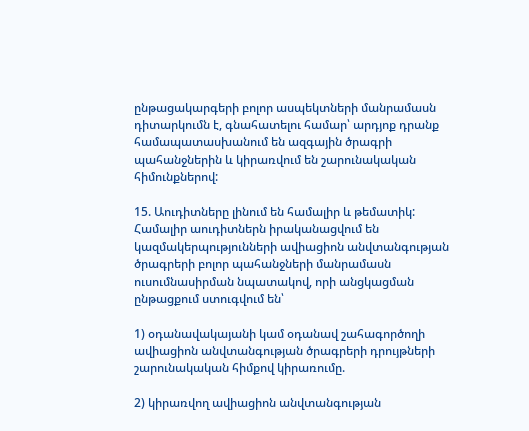ընթացակարգերի բոլոր ասպեկտների մանրամասն դիտարկումն է, գնահատելու համար՝ արդյոք դրանք համապատասխանում են ազգային ծրագրի պահանջներին և կիրառվում են շարունակական հիմունքներով:

15. Աուդիտները լինում են համալիր և թեմատիկ: Համալիր աուդիտներն իրականացվում են կազմակերպությունների ավիացիոն անվտանգության ծրագրերի բոլոր պահանջների մանրամասն ուսումնասիրման նպատակով, որի անցկացման ընթացքում ստուգվում են՝

1) օդանավակայանի կամ օդանավ շահագործողի ավիացիոն անվտանգության ծրագրերի դրույթների շարունակական հիմքով կիրառումը.

2) կիրառվող ավիացիոն անվտանգության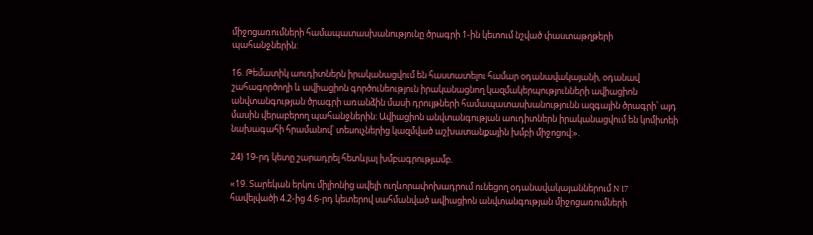միջոցառումների համապատասխանությունը ծրագրի 1-ին կետում նշված փաստաթղթերի պահանջներին:

16. Թեմատիկ աուդիտներն իրականացվում են հաստատելու համար օդանավակայանի, օդանավ շահագործողի և ավիացիոն գործունեություն իրականացնող կազմակերպությունների ավիացիոն անվտանգության ծրագրի առանձին մասի դրույթների համապատասխանությունն ազգային ծրագրի՝ այդ մասին վերաբերող պահանջներին: Ավիացիոն անվտանգության աուդիտներն իրականացվում են կոմիտեի նախագահի հրամանով՝ տեսուչներից կազմված աշխատանքային խմբի միջոցով:».

24) 19-րդ կետը շարադրել հետևյալ խմբագրությամբ.

«19. Տարեկան երկու միլիոնից ավելի ուղևորափոխադրում ունեցող օդանավակայաններում N 17 հավելվածի 4.2-ից 4.6-րդ կետերով սահմանված ավիացիոն անվտանգության միջոցառումների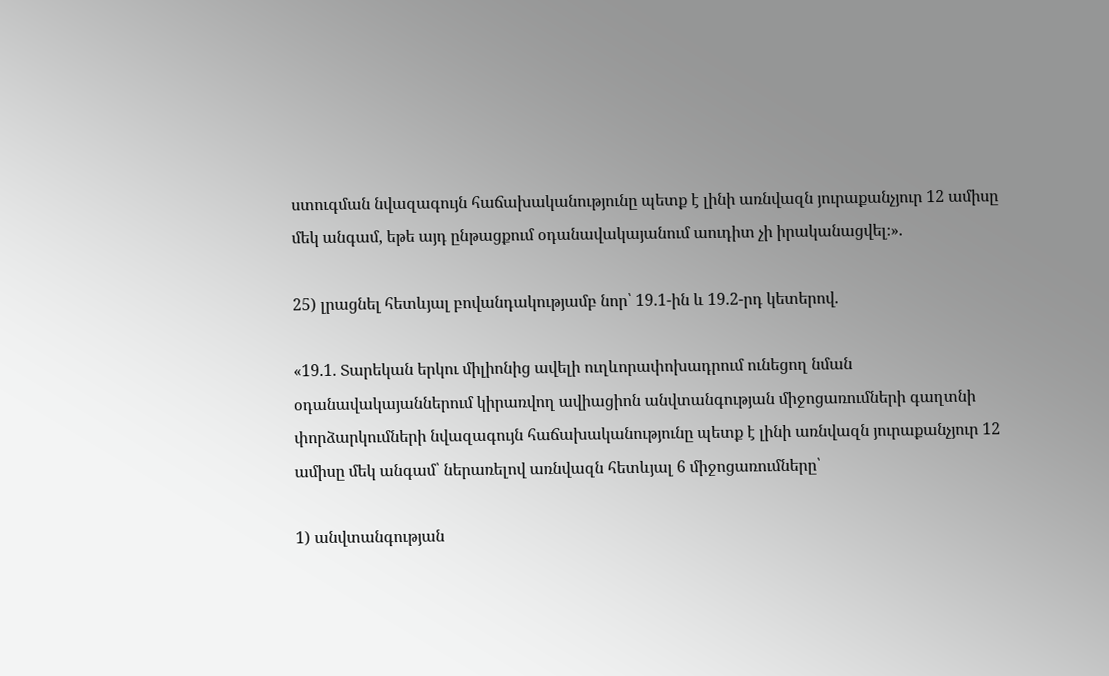ստուգման նվազագույն հաճախականությունը պետք է լինի առնվազն յուրաքանչյուր 12 ամիսը մեկ անգամ, եթե այդ ընթացքում օդանավակայանում աուդիտ չի իրականացվել։».

25) լրացնել հետևյալ բովանդակությամբ նոր՝ 19.1-ին և 19.2-րդ կետերով.

«19.1. Տարեկան երկու միլիոնից ավելի ուղևորափոխադրում ունեցող նման օդանավակայաններում կիրառվող ավիացիոն անվտանգության միջոցառումների գաղտնի փորձարկումների նվազագույն հաճախականությունը պետք է լինի առնվազն յուրաքանչյուր 12 ամիսը մեկ անգամ՝ ներառելով առնվազն հետևյալ 6 միջոցառումները՝

1) անվտանգության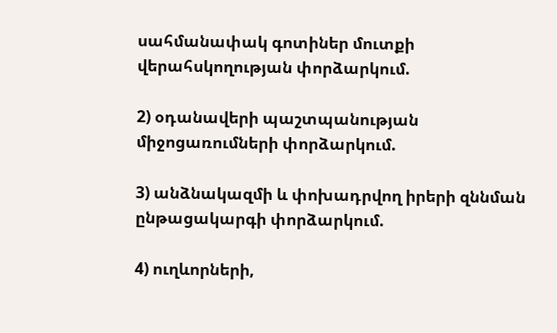սահմանափակ գոտիներ մուտքի վերահսկողության փորձարկում.

2) օդանավերի պաշտպանության միջոցառումների փորձարկում.

3) անձնակազմի և փոխադրվող իրերի զննման ընթացակարգի փորձարկում.

4) ուղևորների,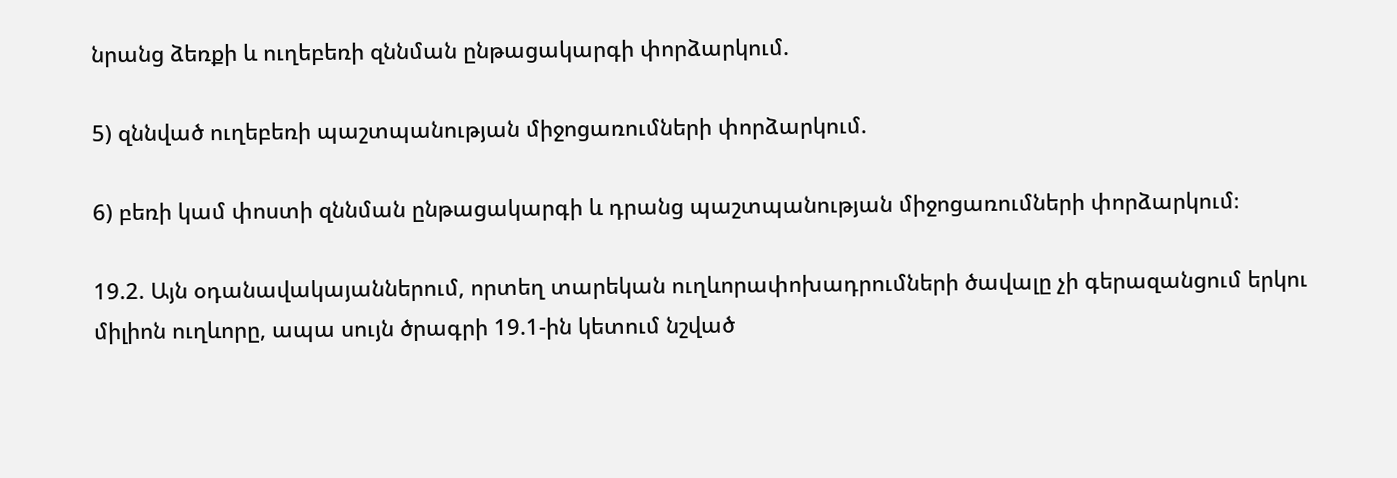նրանց ձեռքի և ուղեբեռի զննման ընթացակարգի փորձարկում.

5) զննված ուղեբեռի պաշտպանության միջոցառումների փորձարկում.

6) բեռի կամ փոստի զննման ընթացակարգի և դրանց պաշտպանության միջոցառումների փորձարկում։

19.2. Այն օդանավակայաններում, որտեղ տարեկան ուղևորափոխադրումների ծավալը չի գերազանցում երկու միլիոն ուղևորը, ապա սույն ծրագրի 19.1-ին կետում նշված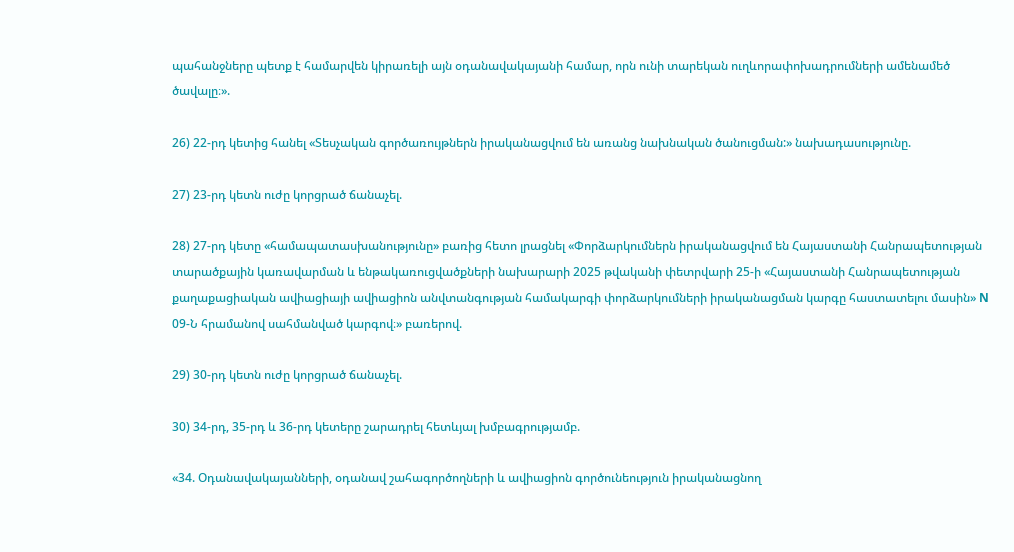պահանջները պետք է համարվեն կիրառելի այն օդանավակայանի համար, որն ունի տարեկան ուղևորափոխադրումների ամենամեծ ծավալը։».

26) 22-րդ կետից հանել «Տեսչական գործառույթներն իրականացվում են առանց նախնական ծանուցման:» նախադասությունը.

27) 23-րդ կետն ուժը կորցրած ճանաչել.

28) 27-րդ կետը «համապատասխանությունը» բառից հետո լրացնել «Փորձարկումներն իրականացվում են Հայաստանի Հանրապետության տարածքային կառավարման և ենթակառուցվածքների նախարարի 2025 թվականի փետրվարի 25-ի «Հայաստանի Հանրապետության քաղաքացիական ավիացիայի ավիացիոն անվտանգության համակարգի փորձարկումների իրականացման կարգը հաստատելու մասին» N 09-Ն հրամանով սահմանված կարգով։» բառերով.

29) 30-րդ կետն ուժը կորցրած ճանաչել.

30) 34-րդ, 35-րդ և 36-րդ կետերը շարադրել հետևյալ խմբագրությամբ.

«34. Օդանավակայանների, օդանավ շահագործողների և ավիացիոն գործունեություն իրականացնող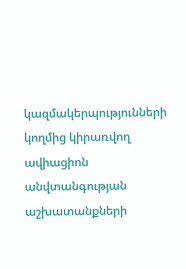կազմակերպությունների կողմից կիրառվող ավիացիոն անվտանգության աշխատանքների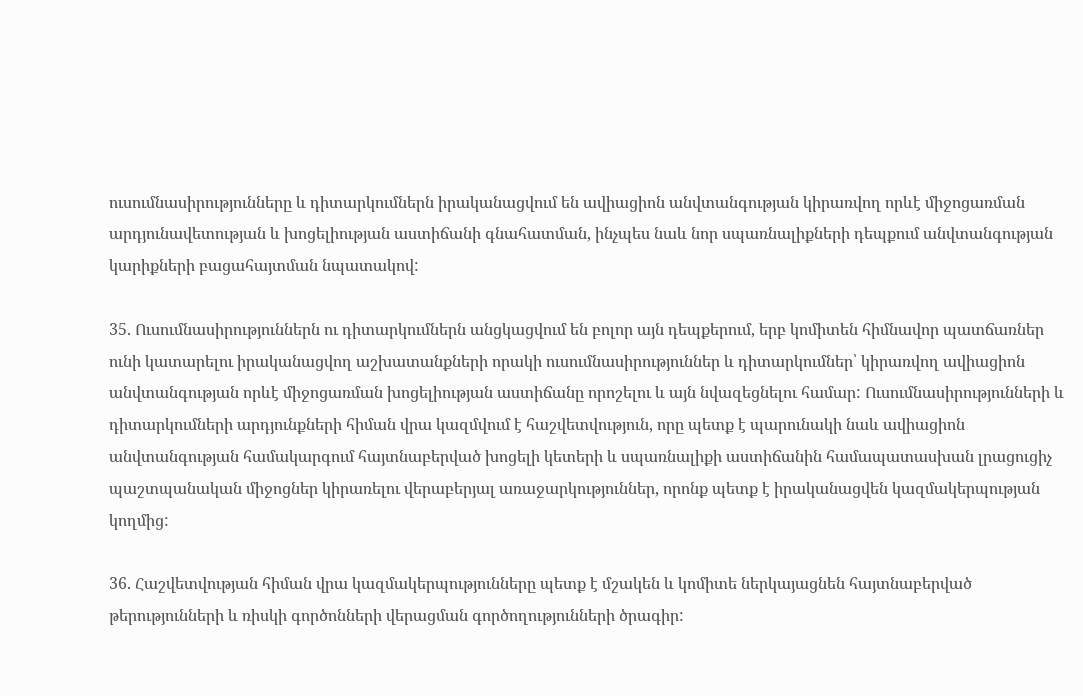ուսումնասիրությունները և դիտարկումներն իրականացվում են ավիացիոն անվտանգության կիրառվող որևէ միջոցառման արդյունավետության և խոցելիության աստիճանի գնահատման, ինչպես նաև նոր սպառնալիքների դեպքում անվտանգության կարիքների բացահայտման նպատակով:

35. Ուսումնասիրություններն ու դիտարկումներն անցկացվում են բոլոր այն դեպքերում, երբ կոմիտեն հիմնավոր պատճառներ ունի կատարելու իրականացվող աշխատանքների որակի ուսումնասիրություններ և դիտարկումներ՝ կիրառվող ավիացիոն անվտանգության որևէ միջոցառման խոցելիության աստիճանը որոշելու և այն նվազեցնելու համար: Ուսումնասիրությունների և դիտարկումների արդյունքների հիման վրա կազմվում է հաշվետվություն, որը պետք է պարունակի նաև ավիացիոն անվտանգության համակարգում հայտնաբերված խոցելի կետերի և սպառնալիքի աստիճանին համապատասխան լրացուցիչ պաշտպանական միջոցներ կիրառելու վերաբերյալ առաջարկություններ, որոնք պետք է իրականացվեն կազմակերպության կողմից:

36. Հաշվետվության հիման վրա կազմակերպությունները պետք է մշակեն և կոմիտե ներկայացնեն հայտնաբերված թերությունների և ռիսկի գործոնների վերացման գործողությունների ծրագիր: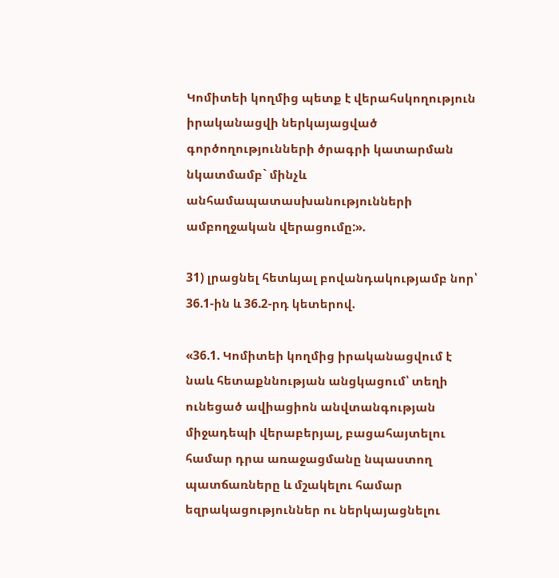Կոմիտեի կողմից պետք է վերահսկողություն իրականացվի ներկայացված գործողությունների ծրագրի կատարման նկատմամբ` մինչև անհամապատասխանությունների ամբողջական վերացումը:».

31) լրացնել հետևյալ բովանդակությամբ նոր՝ 36.1-ին և 36.2-րդ կետերով.

«36.1. Կոմիտեի կողմից իրականացվում է նաև հետաքննության անցկացում՝ տեղի ունեցած ավիացիոն անվտանգության միջադեպի վերաբերյալ, բացահայտելու համար դրա առաջացմանը նպաստող պատճառները և մշակելու համար եզրակացություններ ու ներկայացնելու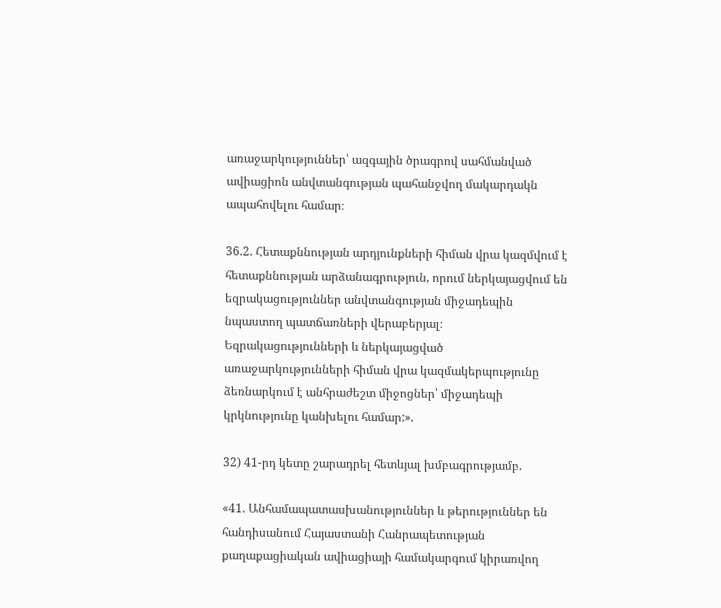առաջարկություններ՝ ազգային ծրագրով սահմանված ավիացիոն անվտանգության պահանջվող մակարդակն ապահովելու համար։

36.2. Հետաքննության արդյունքների հիման վրա կազմվում է հետաքննության արձանագրություն, որում ներկայացվում են եզրակացություններ անվտանգության միջադեպին նպաստող պատճառների վերաբերյալ։ Եզրակացությունների և ներկայացված առաջարկությունների հիման վրա կազմակերպությունը ձեռնարկում է անհրաժեշտ միջոցներ՝ միջադեպի կրկնությունը կանխելու համար:».

32) 41-րդ կետը շարադրել հետևյալ խմբագրությամբ.

«41. Անհամապատասխանություններ և թերություններ են հանդիսանում Հայաստանի Հանրապետության քաղաքացիական ավիացիայի համակարգում կիրառվող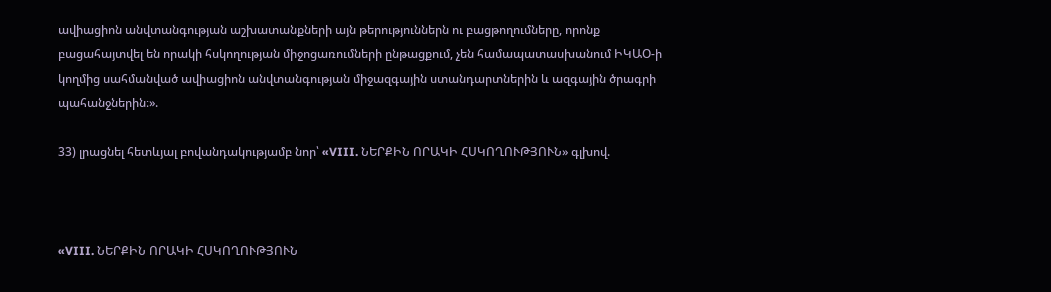ավիացիոն անվտանգության աշխատանքների այն թերություններն ու բացթողումները, որոնք բացահայտվել են որակի հսկողության միջոցառումների ընթացքում, չեն համապատասխանում ԻԿԱՕ-ի կողմից սահմանված ավիացիոն անվտանգության միջազգային ստանդարտներին և ազգային ծրագրի պահանջներին։».

33) լրացնել հետևյալ բովանդակությամբ նոր՝ «VIII. ՆԵՐՔԻՆ ՈՐԱԿԻ ՀՍԿՈՂՈՒԹՅՈՒՆ» գլխով.



«VIII. ՆԵՐՔԻՆ ՈՐԱԿԻ ՀՍԿՈՂՈՒԹՅՈՒՆ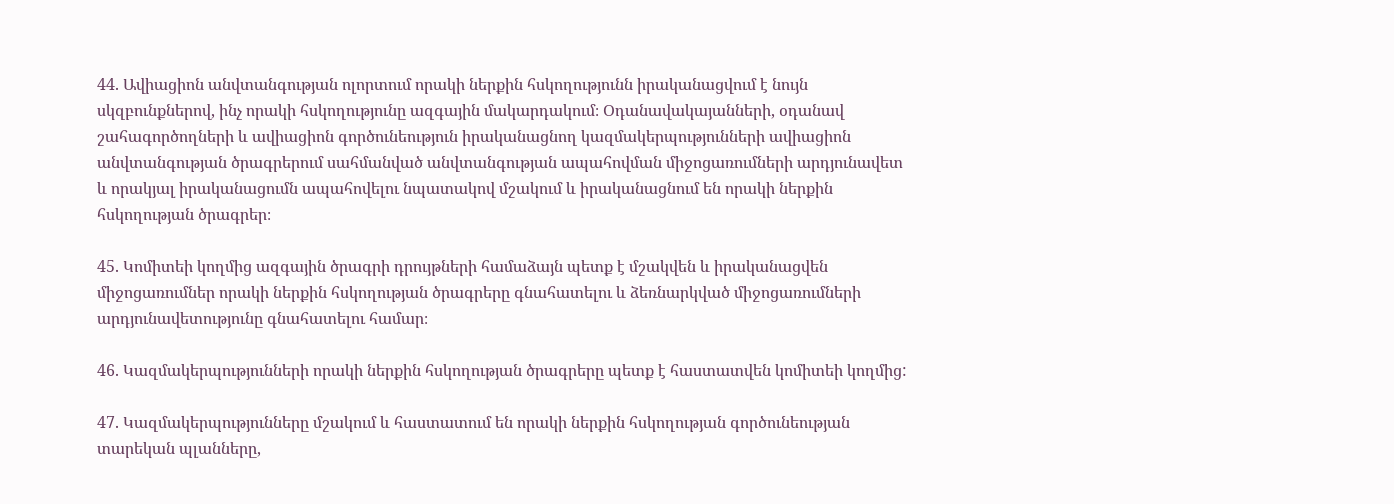44. Ավիացիոն անվտանգության ոլորտում որակի ներքին հսկողությունն իրականացվում է նույն սկզբունքներով, ինչ որակի հսկողությունը ազգային մակարդակում։ Օդանավակայանների, օդանավ շահագործողների և ավիացիոն գործունեություն իրականացնող կազմակերպությունների ավիացիոն անվտանգության ծրագրերում սահմանված անվտանգության ապահովման միջոցառումների արդյունավետ և որակյալ իրականացումն ապահովելու նպատակով մշակում և իրականացնում են որակի ներքին հսկողության ծրագրեր։

45. Կոմիտեի կողմից ազգային ծրագրի դրույթների համաձայն պետք է մշակվեն և իրականացվեն միջոցառումներ որակի ներքին հսկողության ծրագրերը գնահատելու և ձեռնարկված միջոցառումների արդյունավետությունը գնահատելու համար։

46. Կազմակերպությունների որակի ներքին հսկողության ծրագրերը պետք է հաստատվեն կոմիտեի կողմից:

47. Կազմակերպությունները մշակում և հաստատում են որակի ներքին հսկողության գործունեության տարեկան պլանները,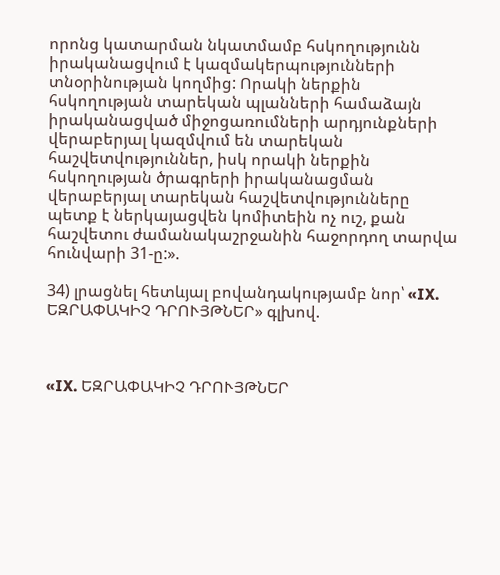որոնց կատարման նկատմամբ հսկողությունն իրականացվում է կազմակերպությունների տնօրինության կողմից: Որակի ներքին հսկողության տարեկան պլանների համաձայն իրականացված միջոցառումների արդյունքների վերաբերյալ կազմվում են տարեկան հաշվետվություններ, իսկ որակի ներքին հսկողության ծրագրերի իրականացման վերաբերյալ տարեկան հաշվետվությունները պետք է ներկայացվեն կոմիտեին ոչ ուշ, քան հաշվետու ժամանակաշրջանին հաջորդող տարվա հունվարի 31-ը:».

34) լրացնել հետևյալ բովանդակությամբ նոր՝ «IX. ԵԶՐԱՓԱԿԻՉ ԴՐՈՒՅԹՆԵՐ» գլխով.



«IX. ԵԶՐԱՓԱԿԻՉ ԴՐՈՒՅԹՆԵՐ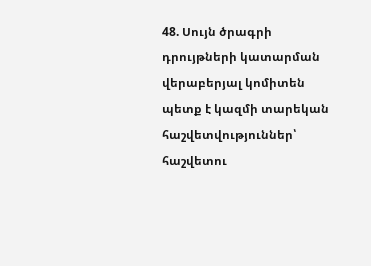48. Սույն ծրագրի դրույթների կատարման վերաբերյալ կոմիտեն պետք է կազմի տարեկան հաշվետվություններ՝ հաշվետու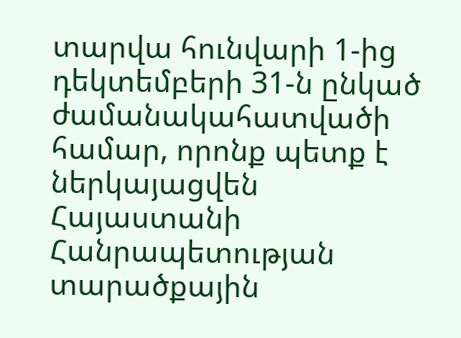տարվա հունվարի 1-ից դեկտեմբերի 31-ն ընկած ժամանակահատվածի համար, որոնք պետք է ներկայացվեն Հայաստանի Հանրապետության տարածքային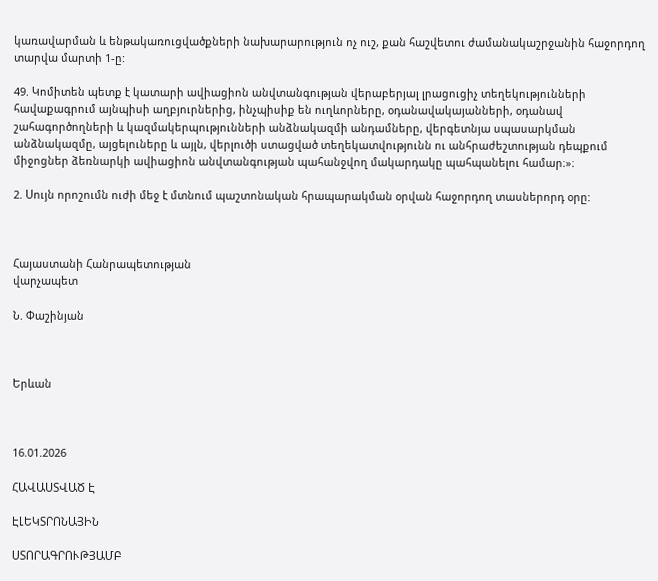կառավարման և ենթակառուցվածքների նախարարություն ոչ ուշ, քան հաշվետու ժամանակաշրջանին հաջորդող տարվա մարտի 1-ը:

49. Կոմիտեն պետք է կատարի ավիացիոն անվտանգության վերաբերյալ լրացուցիչ տեղեկությունների հավաքագրում այնպիսի աղբյուրներից, ինչպիսիք են ուղևորները, օդանավակայանների, օդանավ շահագործողների և կազմակերպությունների անձնակազմի անդամները, վերգետնյա սպասարկման անձնակազմը, այցելուները և այլն, վերլուծի ստացված տեղեկատվությունն ու անհրաժեշտության դեպքում միջոցներ ձեռնարկի ավիացիոն անվտանգության պահանջվող մակարդակը պահպանելու համար։»։

2. Սույն որոշումն ուժի մեջ է մտնում պաշտոնական հրապարակման օրվան հաջորդող տասներորդ օրը:



Հայաստանի Հանրապետության
վարչապետ

Ն. Փաշինյան



Երևան



16.01.2026

ՀԱՎԱՍՏՎԱԾ Է

ԷԼԵԿՏՐՈՆԱՅԻՆ

ՍՏՈՐԱԳՐՈՒԹՅԱՄԲ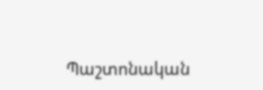Պաշտոնական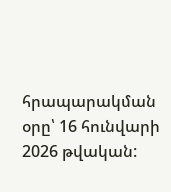հրապարակման օրը՝ 16 հունվարի 2026 թվական: